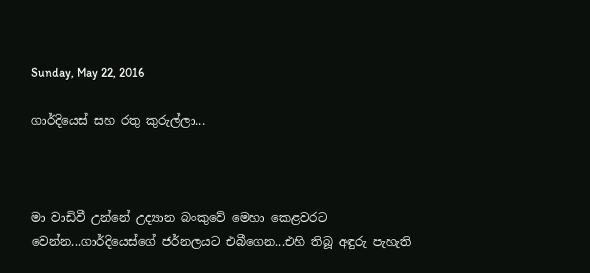Sunday, May 22, 2016

ගාර්දියෙස් සහ රතු කුරුල්ලා...



මා වාඩිවී උන්නේ උද්‍යාන බංකුවේ මෙහා කෙළවරට වෙන්න...ගාර්දියෙස්ගේ ජර්නලයට එබීගෙන...එහි තිබූ අඳුරු පැහැති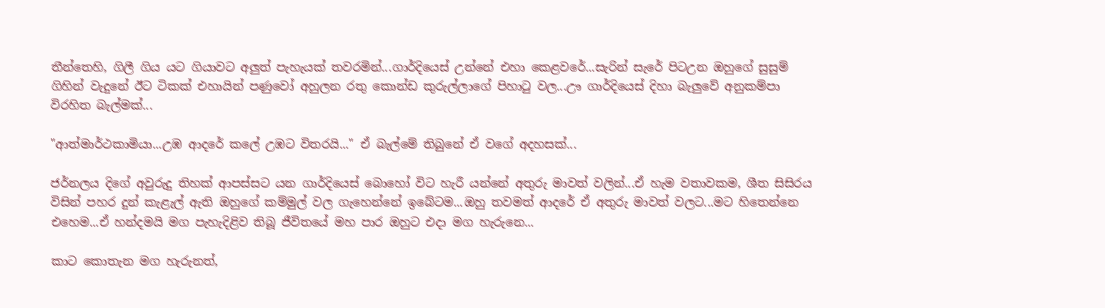තීන්තෙහි, ගිලී ගිය යට ගියාවට අලුත් පැහැයක් තවරමින්...ගාර්දියෙස් උන්නේ එහා කෙළවරේ...සැරින් සැරේ පිටඋන ඔහුගේ සුසුම් ගිහින් වැදුනේ ඊට ටිකක් එහායින් පණුවෝ අහුලන රතු කොන්ඩ කුරුල්ලාගේ පිහාටු වල...ඌ ගාර්දියෙස් දිහා බැලුවේ අනුකම්පා විරහිත බැල්මක්...

"ආත්මාර්ථකාමියා...උඹ ආදරේ කලේ උඹට විතරයි..." ඒ බැල්මේ තිබුනේ ඒ වගේ අදහසක්...

ජර්නලය දිගේ අවුරුදු තිහක් ආපස්සට යන ගාර්දියෙස් බොහෝ විට හැරී යන්නේ අතුරු මාවත් වලින්...ඒ හැම වතාවකම, ශීත සිසිරය විසින් පහර දුන් කැළැල් ඇති ඔහුගේ කම්මුල් වල ගැහෙන්නේ ඉබේටම...ඔහු තවමත් ආදරේ ඒ අතුරු මාවත් වලට...මට හිතෙන්නෙ එහෙම...ඒ හන්දමයි මග පැහැදිළිව තිබූ ජීවිතයේ මහ පාර ඔහුට එදා මග හැරුනෙ...

කාට කොතැන මග හැරුනත්,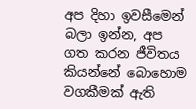අප දිහා ඉවසීමෙන් බලා ඉන්න, අප ගත කරන ජීවිතය කියන්නේ බොහොම වගකීමක් ඇති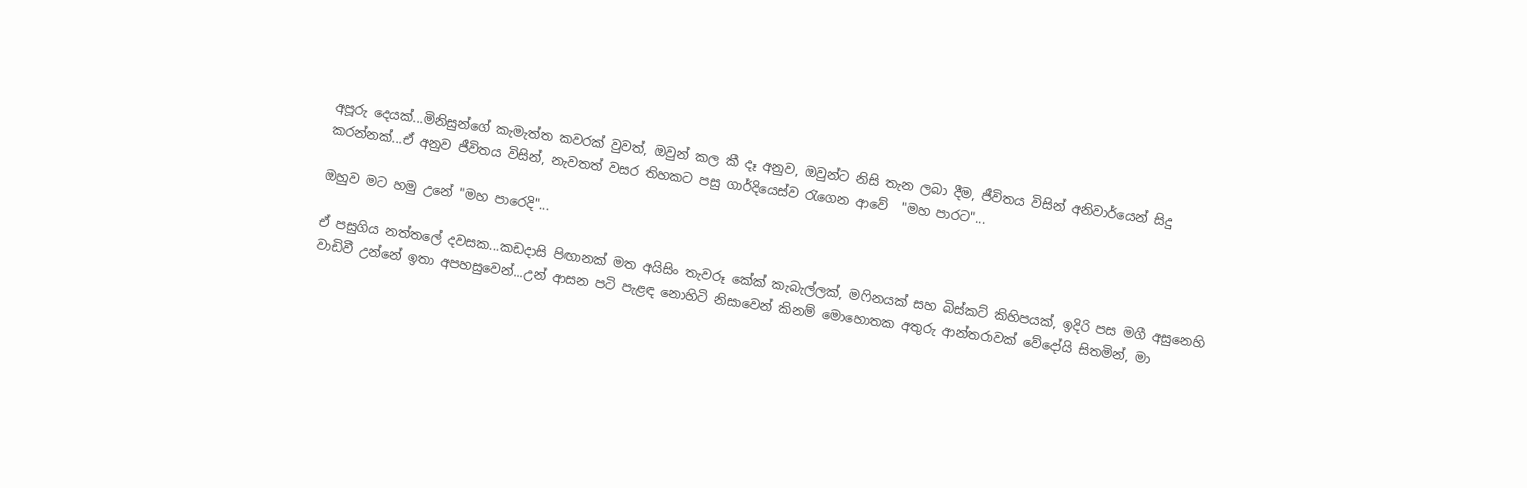අපූරු දෙයක්...මිනිසුන්ගේ කැමැත්ත කවරක් වුවත්, ඔවුන් කල කී දෑ අනුව, ඔවුන්ට නිසි තැන ලබා දීම, ජීවිතය විසින් අනිවාර්යෙන් සිදු කරන්නක්...ඒ අනුව ජීවිතය විසින්, නැවතත් වසර තිහකට පසු ගාර්දියෙස්ව රැගෙන ආවේ  "මහ පාරට"...

ඔහුව මට හමු උනේ "මහ පාරෙදි"...

ඒ පසුගිය නත්තලේ දවසක...කඩදාසි පිඟානක් මත අයිසිං තැවරූ කේක් කැබැල්ලක්, මෆිනයක් සහ බිස්කට් කිහිපයක්, ඉදිරි පස මගී අසුනෙහි වාඩිවී උන්නේ ඉතා අපහසුවෙන්...උන් ආසන පටි පැළඳ නොහිටි නිසාවෙන් කිනම් මොහොතක අතුරු ආන්තරාවක් වේදෝයි සිතමින්, මා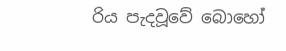රිය පැදවූවේ බොහෝ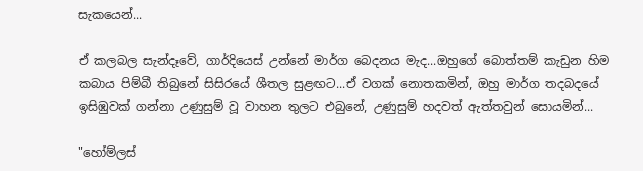සැකයෙන්...

ඒ කලබල සැන්දෑවේ, ගාර්දියෙස් උන්නේ මාර්ග බෙදනය මැද...ඔහුගේ බොත්තම් කැඩුන හිම කබාය පිම්බී තිබුනේ සිසිරයේ ශීතල සුළඟට...ඒ වගක් නොතකමින්, ඔහු මාර්ග තදබදයේ ඉසිඹුවක් ගන්නා උණුසුම් වූ වාහන තුලට එබුනේ, උණුසුම් හදවත් ඇත්තවුන් සොයමින්...

"හෝම්ලස්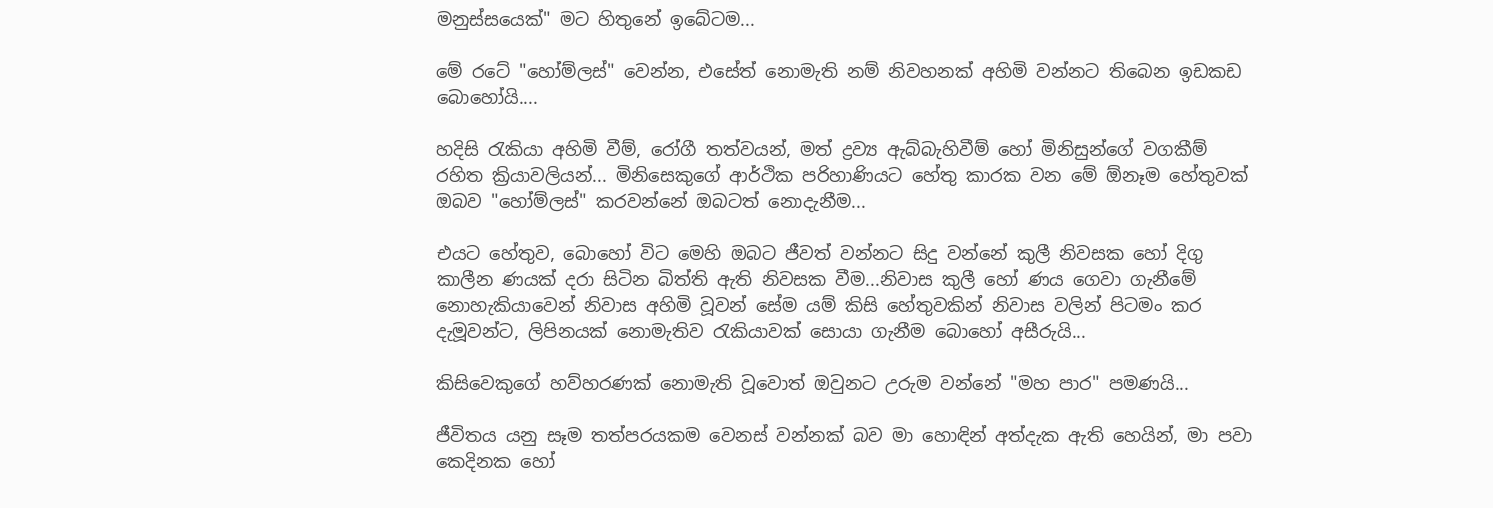මනුස්සයෙක්" මට හිතුනේ ඉබේටම...

මේ රටේ "හෝම්ලස්" වෙන්න, එසේත් නොමැති නම් නිවහනක් අහිමි වන්නට තිබෙන ඉඩකඩ බොහෝයි....

හදිසි රැකියා අහිමි වීම්, රෝගී තත්වයන්, මත් ද්‍රව්‍ය ඇබ්බැහිවීම් හෝ මිනිසුන්ගේ වගකීම් රහිත ක්‍රියාවලියන්... මිනිසෙකුගේ ආර්ථික පරිහාණියට හේතු කාරක වන මේ ඕනෑම හේතුවක් ඔබව "හෝම්ලස්" කරවන්නේ ඔබටත් නොදැනීම...

එයට හේතුව, බොහෝ විට මෙහි ඔබට ජීවත් වන්නට සිදු වන්නේ කුලී නිවසක හෝ දිගු කාලීන ණයක් දරා සිටින බිත්ති ඇති නිවසක වීම...නිවාස කුලී හෝ ණය ගෙවා ගැනීමේ නොහැකියාවෙන් නිවාස අහිමි වූවන් සේම යම් කිසි හේතුවකින් නිවාස වලින් පිටමං කර දැමූවන්ට, ලිපිනයක් නොමැතිව රැකියාවක් සොයා ගැනීම බොහෝ අසීරුයි...

කිසිවෙකුගේ හව්හරණක් නොමැති වූවොත් ඔවුනට උරුම වන්නේ "මහ පාර" පමණයි...

ජීවිතය යනු සෑම තත්පරයකම වෙනස් වන්නක් බව මා හොඳින් අත්දැක ඇති හෙයින්, මා පවා කෙදිනක හෝ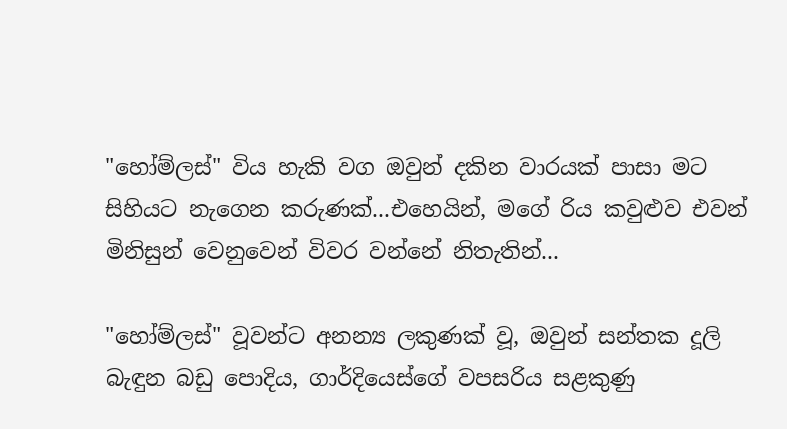"හෝම්ලස්" විය හැකි වග ඔවුන් දකින වාරයක් පාසා මට සිහියට නැගෙන කරුණක්...එහෙයින්, මගේ රිය කවුළුව එවන් මිනිසුන් වෙනුවෙන් විවර වන්නේ නිතැතින්...

"හෝම්ලස්" වූවන්ට අනන්‍ය ලකුණක් වූ, ඔවුන් සන්තක දූලි බැඳුන බඩු පොදිය, ගාර්දියෙස්ගේ වපසරිය සළකුණු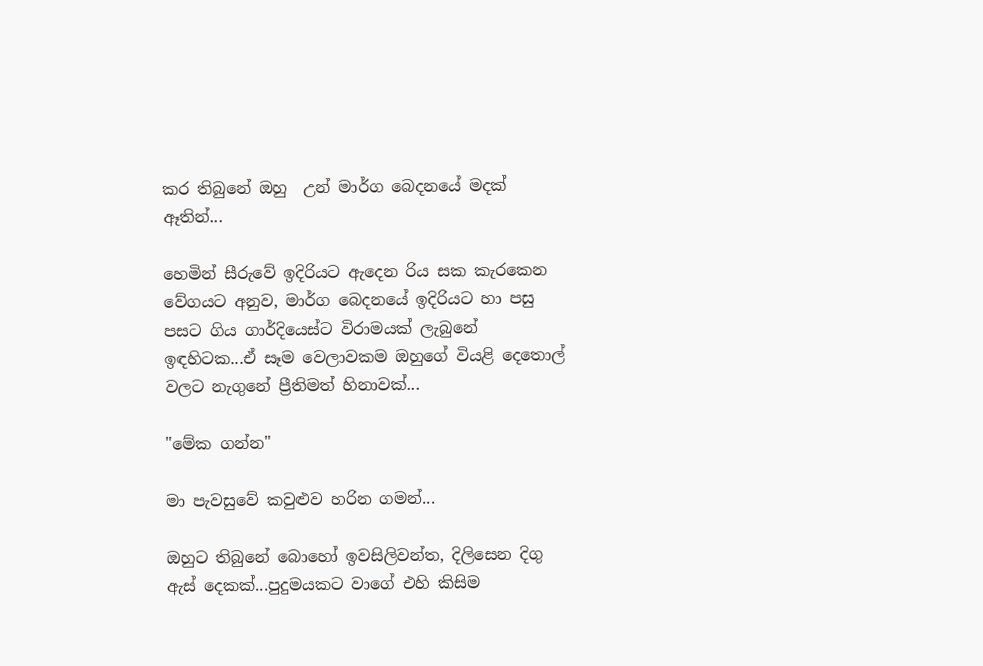කර තිබුනේ ඔහු  උන් මාර්ග බෙදනයේ මදක් ඈතින්...

හෙමින් සීරුවේ ඉදිරියට ඇදෙන රිය සක කැරකෙන වේගයට අනුව, මාර්ග බෙදනයේ ඉදිරියට හා පසු පසට ගිය ගාර්දියෙස්ට විරාමයක් ලැබුනේ ඉඳහිටක...ඒ සෑම වෙලාවකම ඔහුගේ වියළි දෙතොල් වලට නැගුනේ ප්‍රීතිමත් හිනාවක්...

"මේක ගන්න"

මා පැවසුවේ කවුළුව හරින ගමන්...

ඔහුට තිබුනේ බොහෝ ඉවසිලිවන්ත, දිලිසෙන දිගු ඇස් දෙකක්...පුදුමයකට වාගේ එහි කිසිම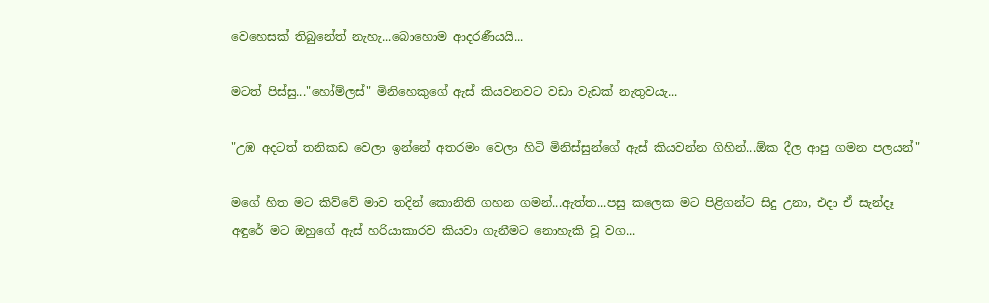වෙහෙසක් තිබුනේත් නැහැ...බොහොම ආදරණීයයි...

මටත් පිස්සු..."හෝම්ලස්" මිනිහෙකුගේ ඇස් කියවනවට වඩා වැඩක් නැතුවයැ...

"උඹ අදටත් තනිකඩ වෙලා ඉන්නේ අතරමං වෙලා හිටි මිනිස්සුන්ගේ ඇස් කියවන්න ගිහින්...ඕක දීල ආපු ගමන පලයන්"

මගේ හිත මට කිව්වේ මාව තදින් කොනිති ගහන ගමන්...ඇත්ත...පසු කලෙක මට පිළිගන්ට සිදු උනා, එදා ඒ සැන්දෑ අඳුරේ මට ඔහුගේ ඇස් හරියාකාරව කියවා ගැනීමට නොහැකි වූ වග...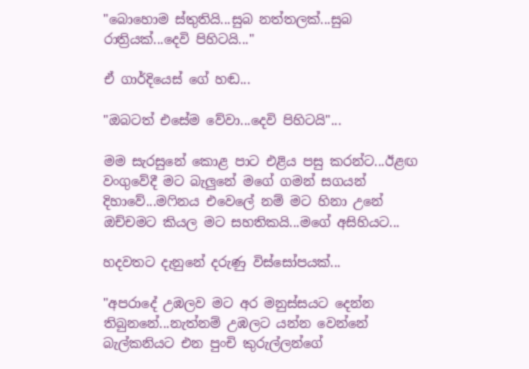"බොහොම ස්තුතියි...සුබ නත්තලක්...සුබ රාත්‍රියක්...දෙවි පිහිටයි..."

ඒ ගාර්දියෙස් ගේ හඬ...

"ඔබටත් එසේම වේවා...දෙවි පිහිටයි"...

මම සැරසුනේ කොළ පාට එළිය පසු කරන්ට...ඊළඟ වංගුවේදී මට බැලුනේ මගේ ගමන් සගයන් දිහාවේ...මෆිනය එවෙලේ නම් මට හිනා උනේ ඔච්චමට කියල මට සහතිකයි...මගේ අසිහියට...

හදවතට දැනුනේ දරුණු විස්සෝපයක්...

"අපරාදේ උඹලව මට අර මනුස්සයට දෙන්න තිබුනනේ...නැත්නම් උඹලට යන්න වෙන්නේ බැල්කනියට එන පුංචි කුරුල්ලන්ගේ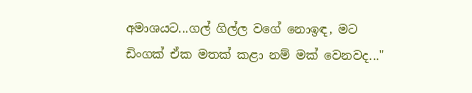අමාශයට...ගල් ගිල්ල වගේ නොඉඳ, මට ඩිංගක් ඒක මතක් කළා නම් මක් වෙනවද..."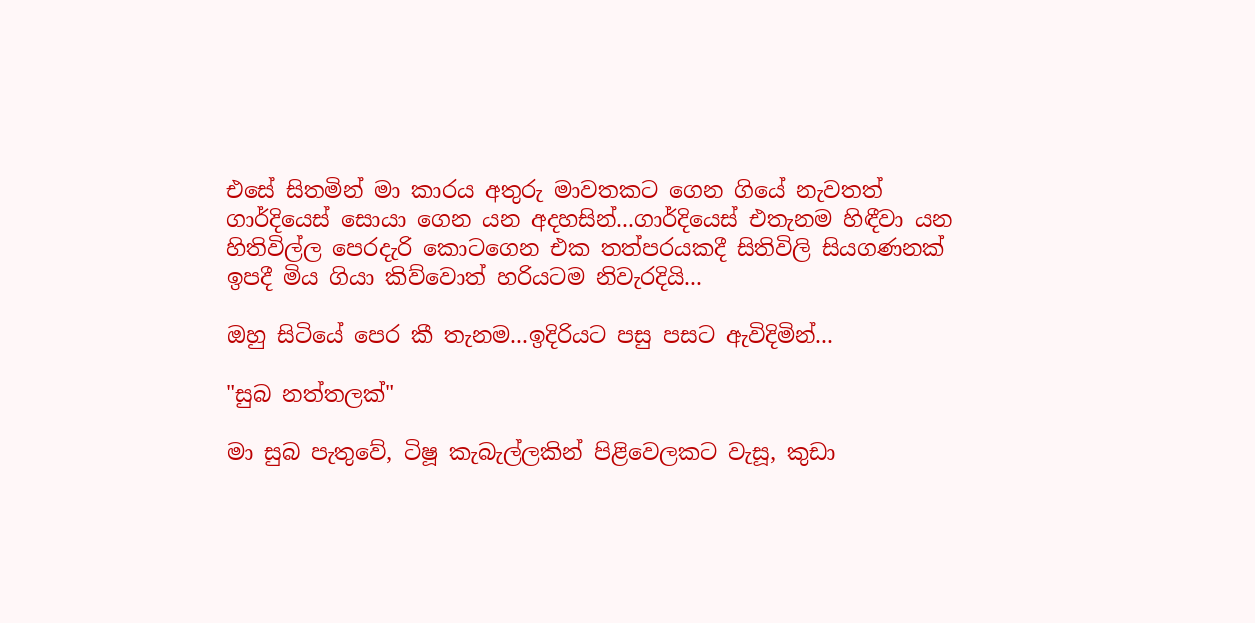එසේ සිතමින් මා කාරය අතුරු මාවතකට ගෙන ගියේ නැවතත් ගාර්දියෙස් සොයා ගෙන යන අදහසින්...ගාර්දියෙස් එතැනම හිඳීවා යන හිතිවිල්ල පෙරදැරි කොටගෙන එක තත්පරයකදී සිතිවිලි සියගණනක් ඉපදී මිය ගියා කිව්වොත් හරියටම නිවැරදියි...

ඔහු සිටියේ පෙර කී තැනම...ඉදිරියට පසු පසට ඇවිදිමින්...

"සුබ නත්තලක්"

මා සුබ පැතුවේ, ටිෂූ කැබැල්ලකින් පිළිවෙලකට වැසූ, කුඩා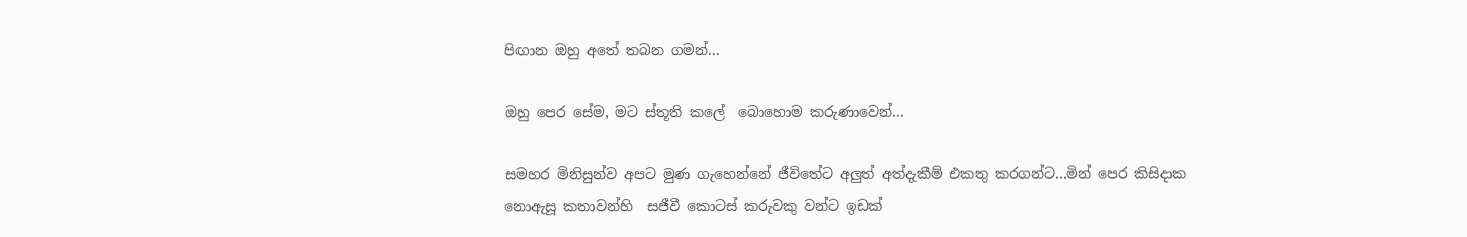පිඟාන ඔහු අතේ තබන ගමන්...

ඔහු පෙර සේම, මට ස්තූති කලේ  බොහොම කරුණාවෙන්...

සමහර මිනිසුන්ව අපට මුණ ගැහෙන්නේ ජීවිතේට අලුත් අත්දැකීම් එකතු කරගන්ට...මින් පෙර කිසිදාක නොඇසූ කතාවන්හි  සජීවී කොටස් කරුවකු වන්ට ඉඩක්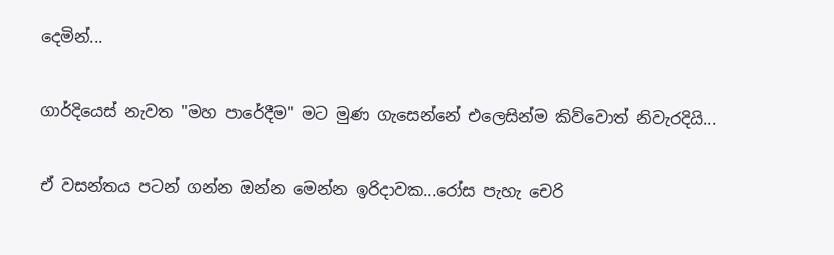දෙමින්...

ගාර්දියෙස් නැවත "මහ පාරේදීම" මට මුණ ගැසෙන්නේ එලෙසින්ම කිව්වොත් නිවැරදියි...

ඒ වසන්තය පටන් ගන්න ඔන්න මෙන්න ඉරිදාවක...රෝස පැහැ චෙරි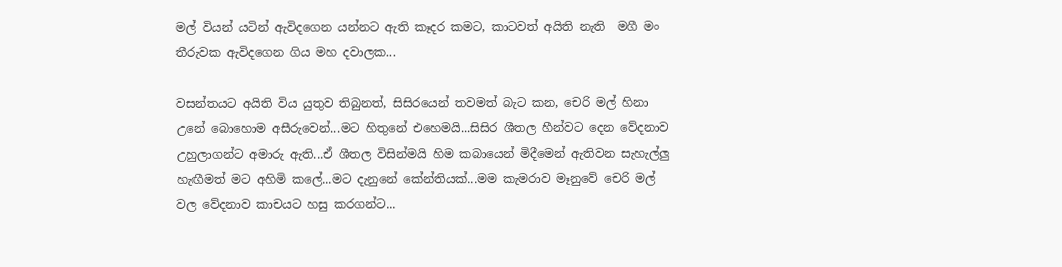මල් වියන් යටින් ඇවිදගෙන යන්නට ඇති කෑදර කමට, කාටවත් අයිති නැති  මගී මං තීරුවක ඇවිදගෙන ගිය මහ දවාලක...

වසන්තයට අයිති විය යුතුව තිබුනත්, සිසිරයෙන් තවමත් බැට කන, චෙරි මල් හිනා උනේ බොහොම අසීරුවෙන්...මට හිතුනේ එහෙමයි...සිසිර ශීතල හීන්වට දෙන වේදනාව උහුලාගන්ට අමාරු ඇති...ඒ ශීතල විසින්මයි හිම කබායෙන් මිදීමෙන් ඇතිවන සැහැල්ලු හැඟීමත් මට අහිමි කලේ...මට දැනුනේ කේන්තියක්...මම කැමරාව මෑනුවේ චෙරි මල් වල වේදනාව කාචයට හසු කරගන්ට...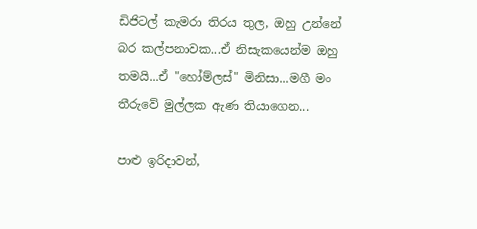ඩිජිටල් කැමරා තිරය තුල, ඔහු උන්නේ බර කල්පනාවක...ඒ නිසැකයෙන්ම ඔහු තමයි...ඒ "හෝම්ලස්" මිනිසා...මගී මං තීරුවේ මුල්ලක ඇණ තියාගෙන...

පාළු ඉරිදාවන්,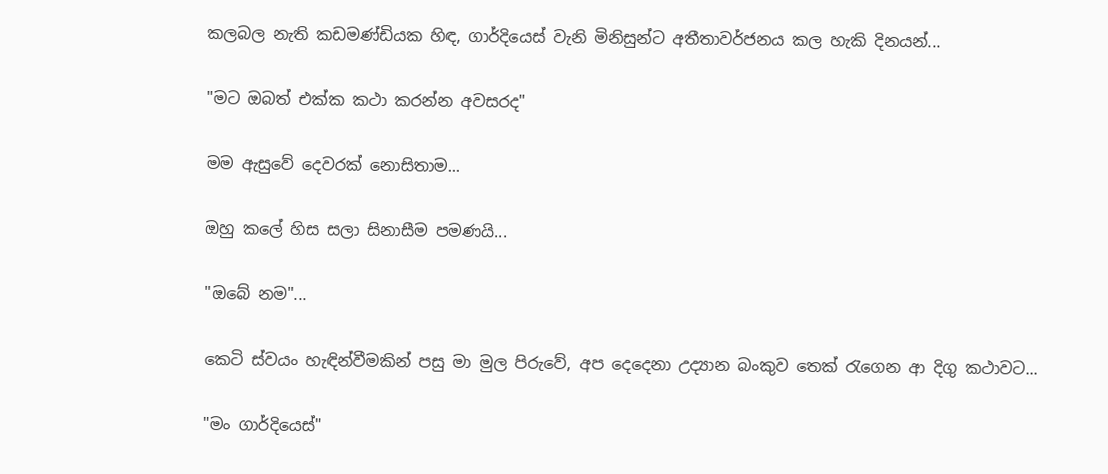කලබල නැති කඩමණ්ඩියක හිඳ, ගාර්දියෙස් වැනි මිනිසුන්ට අතීතාවර්ජනය කල හැකි දිනයන්...

"මට ඔබත් එක්ක කථා කරන්න අවසරද"

මම ඇසුවේ දෙවරක් නොසිතාම...

ඔහු කලේ හිස සලා සිනාසීම පමණයි...

"ඔබේ නම"...

කෙටි ස්වයං හැඳින්වීමකින් පසු මා මුල පිරුවේ, අප දෙදෙනා උද්‍යාන බංකුව තෙක් රැගෙන ආ දිගු කථාවට...

"මං ගාර්දියෙස්"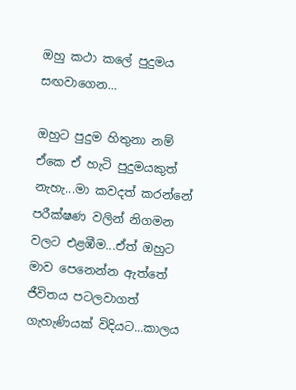ඔහු කථා කලේ පුදුමය සඟවාගෙන...

ඔහුට පුදුම හිතුනා නම් ඒකෙ ඒ හැටි පුදුමයකුත් නැහැ...මා කවදත් කරන්නේ පරීක්ෂණ වලින් නිගමන වලට එළඹීම...ඒත් ඔහුට මාව පෙනෙන්න ඇත්තේ ජීවිතය පටලවාගත් ගැහැණියක් විදියට...කාලය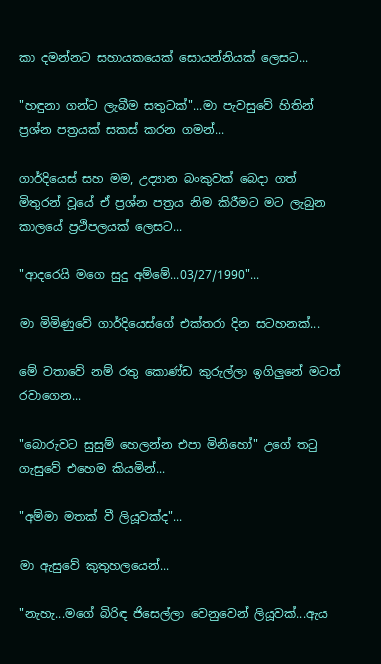කා දමන්නට සහායකයෙක් සොයන්නියක් ලෙසට...

"හඳුනා ගන්ට ලැබීම සතුටක්"...මා පැවසුවේ හිතින් ප්‍රශ්න පත්‍රයක් සකස් කරන ගමන්...

ගාර්දියෙස් සහ මම, උද්‍යාන බංකුවක් බෙදා ගත් මිතුරන් වූයේ ඒ ප්‍රශ්න පත්‍රය නිම කිරීමට මට ලැබුන කාලයේ ප්‍රථිපලයක් ලෙසට...

"ආදරෙයි මගෙ සුදු අම්මේ...03/27/1990"...

මා මිමිණුවේ ගාර්දියෙස්ගේ එක්තරා දින සටහනක්...

මේ වතාවේ නම් රතු කොණ්ඩ කුරුල්ලා ඉගිලුනේ මටත් රවාගෙන...

"බොරුවට සුසුම් හෙලන්න එපා මිනිහෝ" උගේ තටු ගැසුවේ එහෙම කියමින්...

"අම්මා මතක් වී ලියූවක්ද"...

මා ඇසුවේ කුතුහලයෙන්...

"නැහැ...මගේ බිරිඳ ජිසෙල්ලා වෙනුවෙන් ලියූවක්...ඇය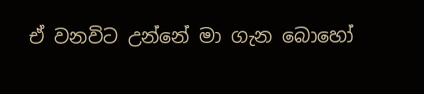ඒ වනවිට උන්නේ මා ගැන බොහෝ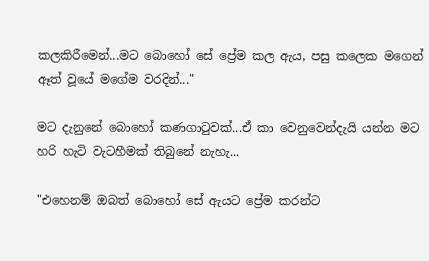කලකිරීමෙන්...මට බොහෝ සේ ප්‍රේම කල ඇය, පසු කලෙක මගෙන් ඈත් වූයේ මගේම වරදින්..."

මට දැනුනේ බොහෝ කණගාටුවක්...ඒ කා වෙනුවෙන්දැයි යන්න මට හරි හැටි වැටහීමක් තිබුනේ නැහැ...

"එහෙනම් ඔබත් බොහෝ සේ ඇයට ප්‍රේම කරන්ට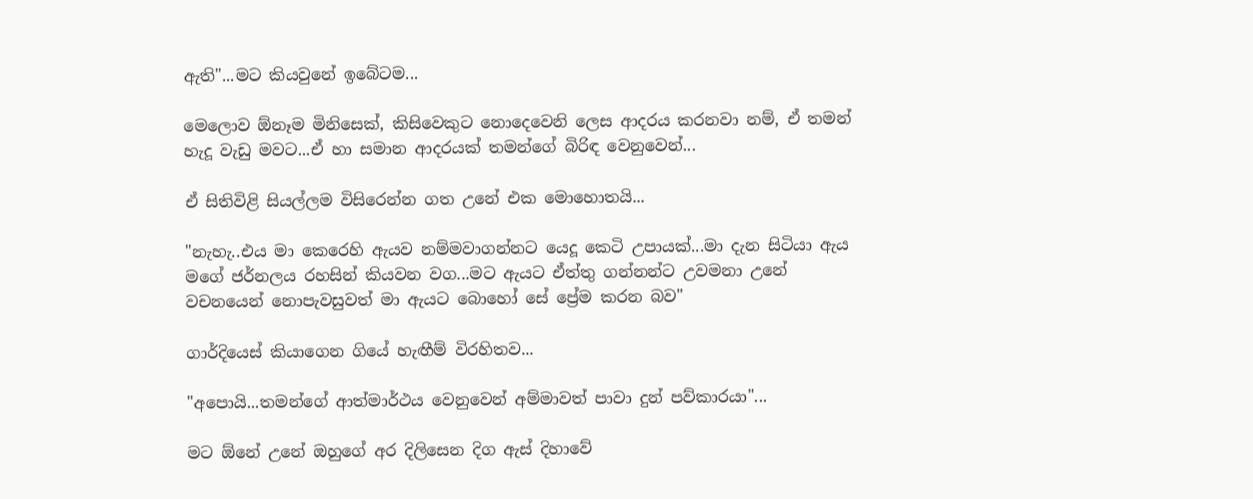ඇති"...මට කියවුනේ ඉබේටම...

මෙලොව ඕනෑම මිනිසෙක්, කිසිවෙකුට නොදෙවෙනි ලෙස ආදරය කරනවා නම්, ඒ තමන් හැදූ වැඩු මවට...ඒ හා සමාන ආදරයක් තමන්ගේ බිරිඳ වෙනුවෙන්...

ඒ සිතිවිළි සියල්ලම විසිරෙන්න ගත උනේ එක මොහොතයි...

"නැහැ..එය මා කෙරෙහි ඇයව නම්මවාගන්නට යෙදූ කෙටි උපායක්...මා දැන සිටියා ඇය මගේ ජර්නලය රහසින් කියවන වග...මට ඇයට ඒත්තු ගන්නන්ට උවමනා උනේ වචනයෙන් නොපැවසුවත් මා ඇයට බොහෝ සේ ප්‍රේම කරන බව"

ගාර්දියෙස් කියාගෙන ගියේ හැඟීම් විරහිතව...

"අපොයි...තමන්ගේ ආත්මාර්ථය වෙනුවෙන් අම්මාවත් පාවා දුන් පව්කාරයා"...

මට ඕනේ උනේ ඔහුගේ අර දිලිසෙන දිග ඇස් දිහාවේ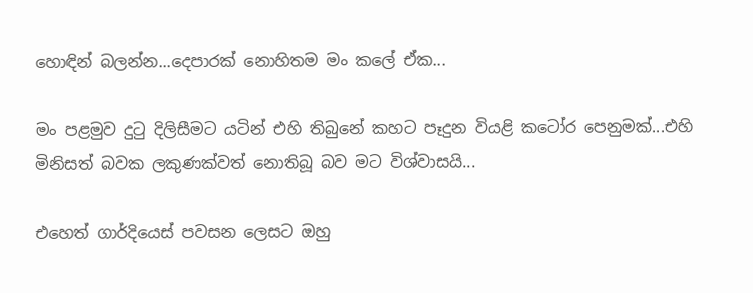හොඳින් බලන්න...දෙපාරක් නොහිතම මං කලේ ඒක...

මං පළමුව දුටු දිලිසීමට යටින් එහි තිබුනේ කහට පෑදුන වියළි කටෝර පෙනුමක්...එහි මිනිසත් බවක ලකුණක්වත් නොතිබූ බව මට විශ්වාසයි...

එහෙත් ගාර්දියෙස් පවසන ලෙසට ඔහු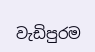වැඩිපුරම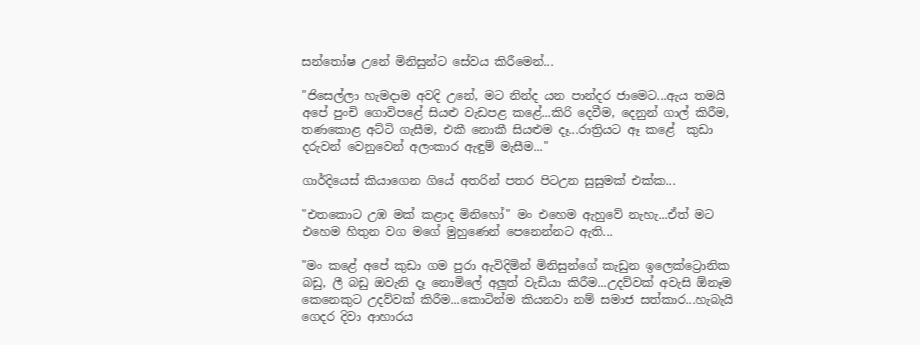සන්තෝෂ උනේ මිනිසුන්ට සේවය කිරීමෙන්...

"ජිසෙල්ලා හැමදාම අවදි උනේ, මට නින්ද යන පාන්දර ජාමෙට...ඇය තමයි අපේ පුංචි ගොවිපළේ සියළු වැඩපළ කළේ...කිරි දෙවීම, දෙනුන් ගාල් කිරීම, තණකොළ අට්ටි ගැසීම, එකී නොකී සියළුම දෑ...රාත්‍රියට ඈ කළේ  කුඩා දරුවන් වෙනුවෙන් අලංකාර ඇඳුම් මැසීම..."

ගාර්දියෙස් කියාගෙන ගියේ අතරින් පතර පිටඋන සුසුමක් එක්ක...

"එතකොට උඹ මක් කළාද මිනිහෝ" මං එහෙම ඇහුවේ නැහැ...ඒත් මට එහෙම හිතුන වග මගේ මුහුණෙන් පෙනෙන්නට ඇති...

"මං කළේ අපේ කුඩා ගම පුරා ඇවිදිමින් මිනිසුන්ගේ කැඩුන ඉලෙක්ට්‍රොනික බඩු, ලී බඩු ඔවැනි දෑ නොමිලේ අලුත් වැඩියා කිරීම...උදව්වක් අවැසි ඕනෑම කෙනෙකුට උදව්වක් කිරීම...කොටින්ම කියනවා නම් සමාජ සත්කාර...හැබැයි ගෙදර දිවා ආහාරය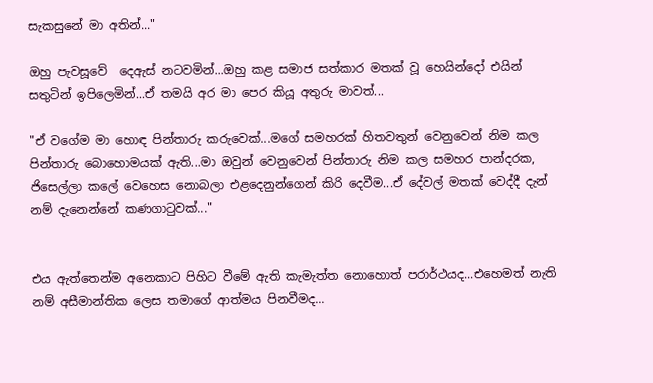සැකසුනේ මා අතින්..."

ඔහු පැවසූවේ  දෙඇස් නටවමින්...ඔහු කළ සමාජ සත්කාර මතක් වූ හෙයින්දෝ එයින් සතුටින් ඉපිලෙමින්...ඒ තමයි අර මා පෙර කියූ අතුරු මාවත්...

"ඒ වගේම මා හොඳ පින්තාරු කරුවෙක්...මගේ සමහරක් හිතවතුන් වෙනුවෙන් නිම කල පින්තාරු බොහොමයක් ඇති...මා ඔවුන් වෙනුවෙන් පින්තාරු නිම කල සමහර පාන්දරක, ජිසෙල්ලා කලේ වෙහෙස නොබලා එළදෙනුන්ගෙන් කිරි දෙවීම...ඒ දේවල් මතක් වෙද්දී දැන් නම් දැනෙන්නේ කණගාටුවක්..."


එය ඇත්තෙන්ම අනෙකාට පිහිට වීමේ ඇති කැමැත්ත නොහොත් පරාර්ථයද...එහෙමත් නැති නම් අසීමාන්තික ලෙස තමාගේ ආත්මය පිනවීමද...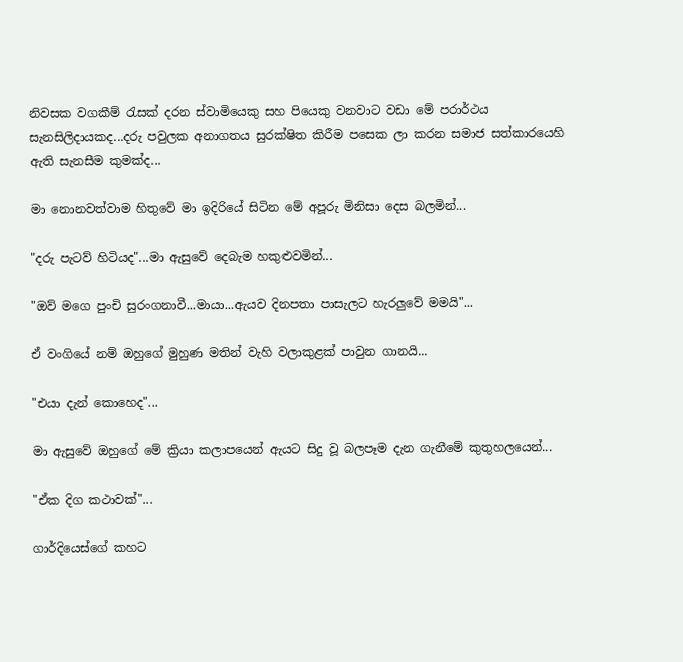නිවසක වගකීම් රැසක් දරන ස්වාමියෙකු සහ පියෙකු වනවාට වඩා මේ පරාර්ථය සැනසිලිදායකද...දරු පවුලක අනාගතය සුරක්ෂිත කිරීම පසෙක ලා කරන සමාජ සත්කාරයෙහි ඇති සැනසීම කුමක්ද...

මා නොනවත්වාම හිතුවේ මා ඉදිරියේ සිටින මේ අපූරු මිනිසා දෙස බලමින්...

"දරු පැටව් හිටියද"...මා ඇසුවේ දෙබැම හකුළුවමින්...

"ඔව් මගෙ පුංචි සුරංගනාවී...මායා...ඇයව දිනපතා පාසැලට හැරලුවේ මමයි"...

ඒ වංගියේ නම් ඔහුගේ මුහුණ මතින් වැහි වලාකුළක් පාවුන ගානයි...

"එයා දැන් කොහෙද"...

මා ඇසුවේ ඔහුගේ මේ ක්‍රියා කලාපයෙන් ඇයට සිදු වූ බලපෑම දැන ගැනීමේ කුතුහලයෙන්...

"ඒක දිග කථාවක්"...

ගාර්දියෙස්ගේ කහට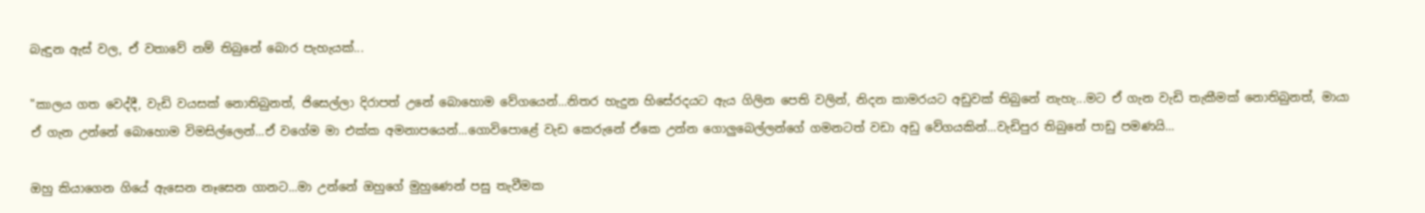බැඳුන ඇස් වල, ඒ වතාවේ නම් තිබුනේ බොර පැහැයක්...

"කාලය ගත වෙද්දී, වැඩි වයසක් නොතිබුනත්, ජිසෙල්ලා දිරාපත් උනේ බොහොම වේගයෙන්...නිතර හැදුන හිසේරදයට ඇය ගිලින පෙති වලින්, නිදන කාමරයට අඩුවක් තිබුනේ නැහැ...මට ඒ ගැන වැඩි තැකීමක් නොතිබුනත්, මායා ඒ ගැන උන්නේ බොහොම විමසිල්ලෙන්...ඒ වගේම මා එක්ක අමනාපයෙන්...ගොවිපොළේ වැඩ කෙරුනේ ඒකෙ උන්න ගොලුබෙල්ලන්ගේ ගමනටත් වඩා අඩු වේගයකින්...වැඩිපුර තිබුනේ පාඩු පමණයි...

ඔහු කියාගෙන ගියේ ඇසෙන නෑසෙන ගානට...මා උන්නේ ඔහුගේ මුහුණෙන් පසු තැවීමක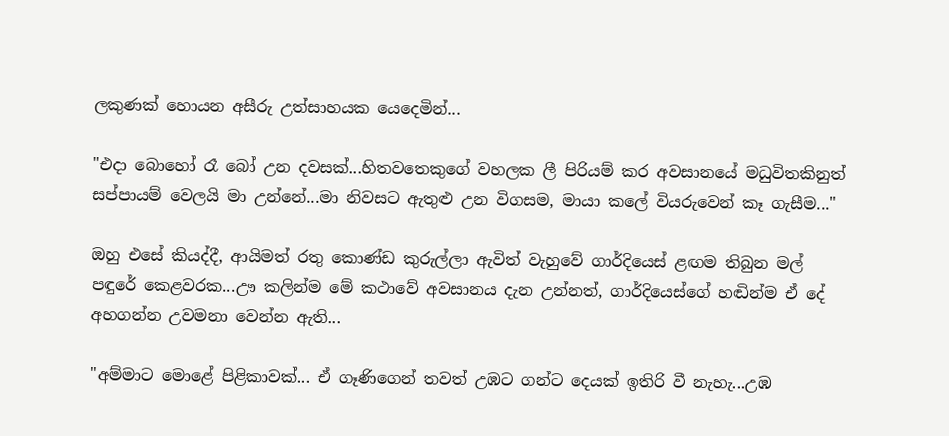ලකුණක් හොයන අසීරු උත්සාහයක යෙදෙමින්...

"එදා බොහෝ රෑ බෝ උන දවසක්...හිතවතෙකුගේ වහලක ලී පිරියම් කර අවසානයේ මධුවිතකිනුත් සප්පායම් වෙලයි මා උන්නේ...මා නිවසට ඇතුළු උන විගසම, මායා කලේ වියරුවෙන් කෑ ගැසීම..."

ඔහු එසේ කියද්දී, ආයිමත් රතු කොණ්ඩ කුරුල්ලා ඇවිත් වැහුවේ ගාර්දියෙස් ළඟම තිබුන මල් පඳුරේ කෙළවරක...ඌ කලින්ම මේ කථාවේ අවසානය දැන උන්නත්, ගාර්දියෙස්ගේ හඬින්ම ඒ දේ අහගන්න උවමනා වෙන්න ඇති...

"අම්මාට මොළේ පිළිකාවක්... ඒ ගෑණිගෙන් තවත් උඹට ගන්ට දෙයක් ඉතිරි වී නැහැ...උඹ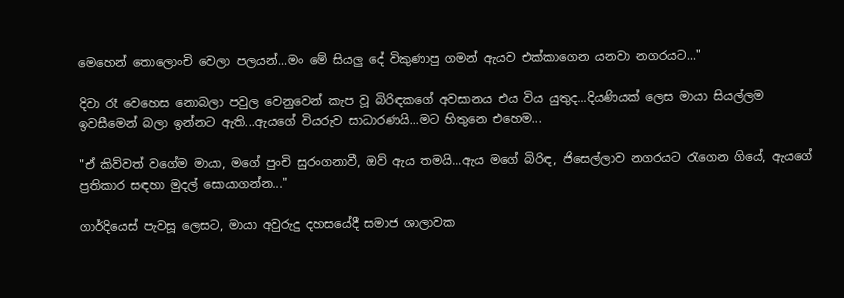මෙහෙන් තොලොංචි වෙලා පලයන්...මං මේ සියලු දේ විකුණාපු ගමන් ඇයව එක්කාගෙන යනවා නගරයට..."

දිවා රෑ වෙහෙස නොබලා පවුල වෙනුවෙන් කැප වූ බිරිඳකගේ අවසානය එය විය යුතුද...දියණියක් ලෙස මායා සියල්ලම ඉවසීමෙන් බලා ඉන්නට ඇති...ඇයගේ වියරුව සාධාරණයි...මට හිතුනෙ එහෙම...

"ඒ කිව්වත් වගේම මායා, මගේ පුංචි සුරංගනාවී, ඔව් ඇය තමයි...ඇය මගේ බිරිඳ, ජිසෙල්ලාව නගරයට රැගෙන ගියේ, ඇයගේ ප්‍රතිකාර සඳහා මුදල් සොයාගන්න..."

ගාර්දියෙස් පැවසූ ලෙසට, මායා අවුරුදු දහසයේදී සමාජ ශාලාවක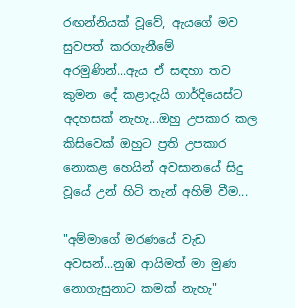රඟන්නියක් වූවේ, ඇයගේ මව සුවපත් කරගැනීමේ අරමුණින්...ඇය ඒ සඳහා තව කුමන දේ කළාදැයි ගාර්දියෙස්ට අදහසක් නැහැ...ඔහු උපකාර කල කිසිවෙක් ඔහුට ප්‍රති උපකාර නොකළ හෙයින් අවසානයේ සිදු වූයේ උන් හිටි තැන් අහිමි වීම...

"අම්මාගේ මරණයේ වැඩ අවසන්...නුඹ ආයිමත් මා මුණ නොගැසුනාට කමක් නැහැ"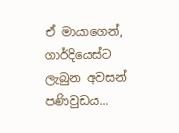ඒ මායාගෙන්, ගාර්දියෙස්ට ලැබුන අවසන් පණිවුඩය...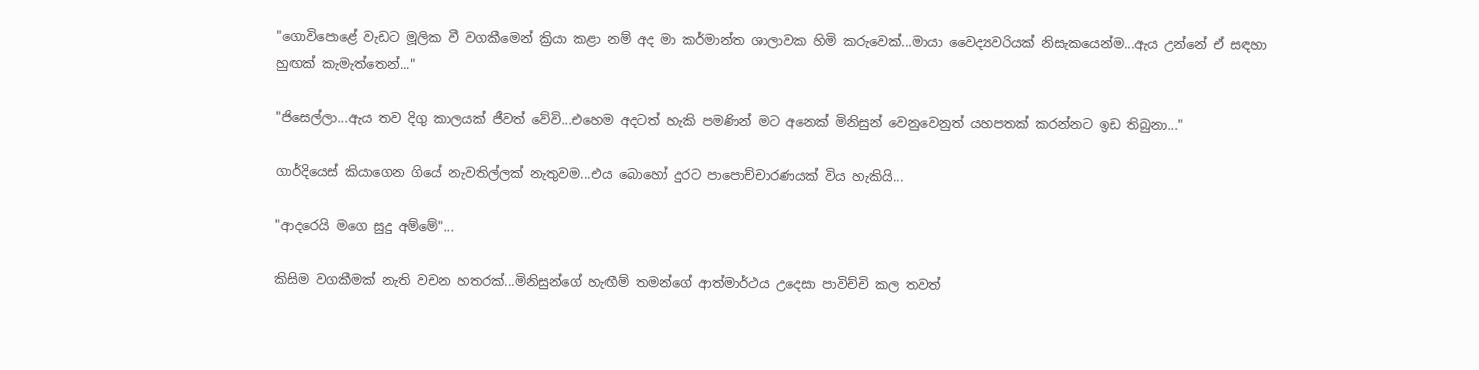"ගොවිපොළේ වැඩට මූලික වී වගකීමෙන් ක්‍රියා කළා නම් අද මා කර්මාන්ත ශාලාවක හිමි කරුවෙක්...මායා වෛද්‍යවරියක් නිසැකයෙන්ම...ඇය උන්නේ ඒ සඳහා හුඟක් කැමැත්තෙන්..."

"ජිසෙල්ලා...ඇය තව දිගු කාලයක් ජීවත් වේවි...එහෙම අදටත් හැකි පමණින් මට අනෙක් මිනිසුන් වෙනුවෙනුත් යහපතක් කරන්නට ඉඩ තිබුනා..."

ගාර්දියෙස් කියාගෙන ගියේ නැවතිල්ලක් නැතුවම...එය බොහෝ දුරට පාපොච්චාරණයක් විය හැකියි...

"ආදරෙයි මගෙ සුදු අම්මේ"...

කිසිම වගකීමක් නැති වචන හතරක්...මිනිසුන්ගේ හැඟීම් තමන්ගේ ආත්මාර්ථය උදෙසා පාවිච්චි කල තවත්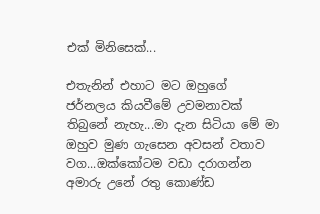එක් මිනිසෙක්...

එතැනින් එහාට මට ඔහුගේ ජර්නලය කියවීමේ උවමනාවක් තිබුනේ නැහැ...මා දැන සිටියා මේ මා ඔහුව මුණ ගැසෙන අවසන් වතාව වග...ඔක්කෝටම වඩා දරාගන්න අමාරු උනේ රතු කොණ්ඩ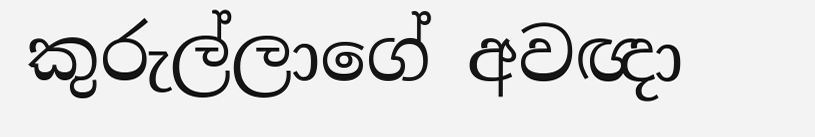කුරුල්ලාගේ අවඥා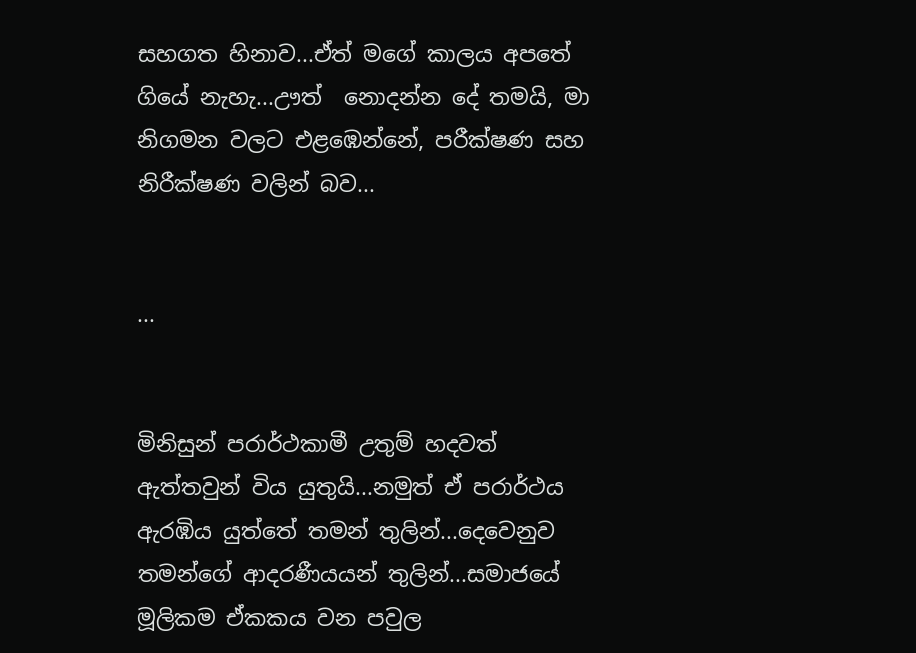සහගත හිනාව...ඒත් මගේ කාලය අපතේ ගියේ නැහැ...ඌත්  නොදන්න දේ තමයි, මා නිගමන වලට එළඹෙන්නේ, පරීක්ෂණ සහ නිරීක්ෂණ වලින් බව...


...


මිනිසුන් පරාර්ථකාමී උතුම් හදවත් ඇත්තවුන් විය යුතුයි...නමුත් ඒ පරාර්ථය ඇරඹිය යුත්තේ තමන් තුලින්...දෙවෙනුව තමන්ගේ ආදරණීයයන් තුලින්...සමාජයේ මූලිකම ඒකකය වන පවුල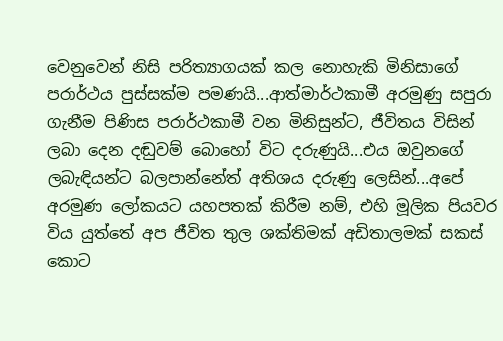වෙනුවෙන් නිසි පරිත්‍යාගයක් කල නොහැකි මිනිසාගේ පරාර්ථය පුස්සක්ම පමණයි...ආත්මාර්ථකාමී අරමුණු සපුරා ගැනීම පිණිස පරාර්ථකාමී වන මිනිසුන්ට, ජීවිතය විසින් ලබා දෙන දඬුවම් බොහෝ විට දරුණුයි...එය ඔවුනගේ ලබැඳියන්ට බලපාන්නේත් අතිශය දරුණු ලෙසින්...අපේ අරමුණ ලෝකයට යහපතක් කිරීම නම්, එහි මූලික පියවර විය යුත්තේ අප ජීවිත තුල ශක්තිමක් අඩිතාලමක් සකස් කොට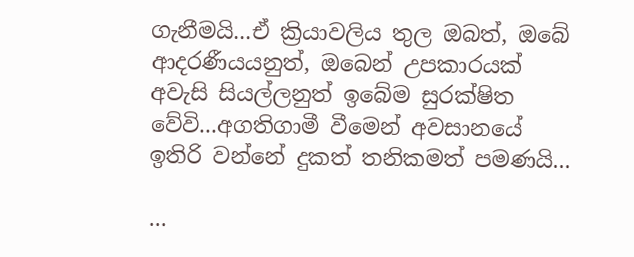ගැනීමයි...ඒ ක්‍රියාවලිය තුල ඔබත්, ඔබේ ආදරණීයයනුත්, ඔබෙන් උපකාරයක් අවැසි සියල්ලනුත් ඉබේම සුරක්ෂිත වේවි...අගතිගාමී වීමෙන් අවසානයේ ඉතිරි වන්නේ දුකත් තනිකමත් පමණයි...

...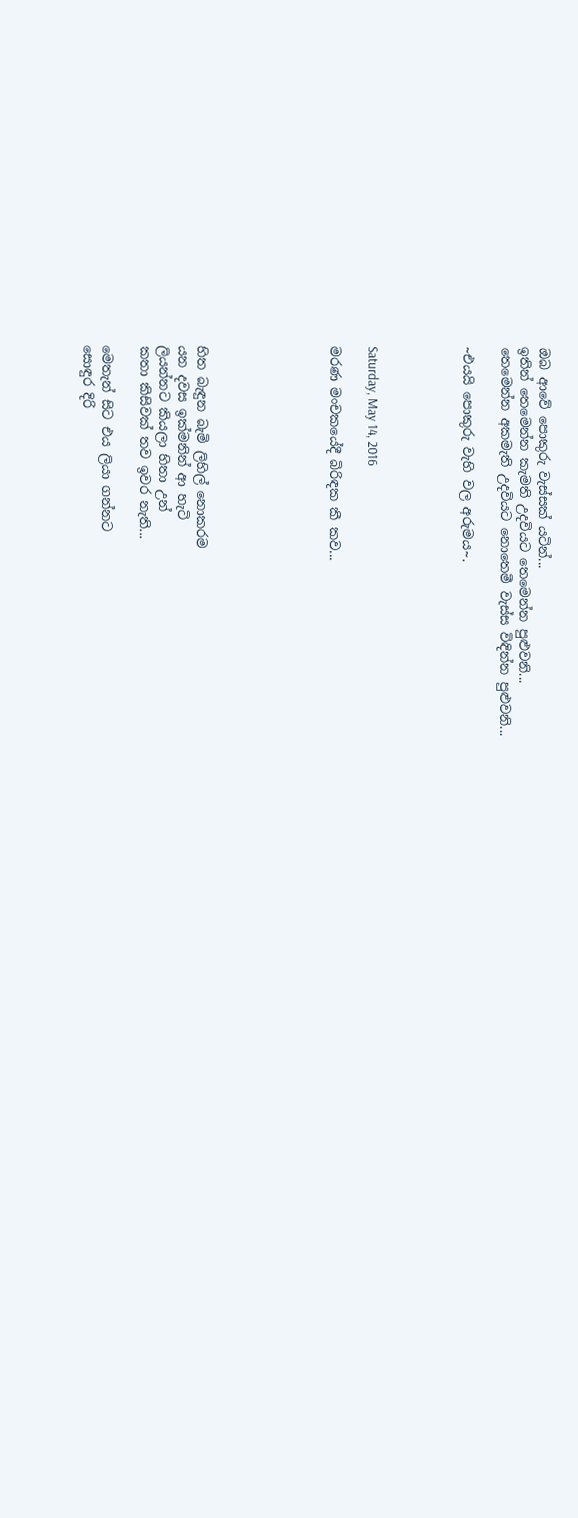ඔබ ආවේ පොකුරු වැස්සක් යටින්...
ඉතින් තෙමෙන්න කැමති උදවියට තෙමෙන්න පුළුවනි...
තෙමෙන්න අකමැති උදවියට නොතෙමී වැස්ස විඳින්න පුළුවනි...

~එයයි පොකුරු වැහි වල අරුමය~.




Saturday, May 14, 2016

මරණ මංචකයේදී බිරිඳක කී කව...






හිත බැඳුන බැමි ලිහිල් නොකරම
යන දවස ඉක්මනින් ආ හැටි
ලියන්නට කියලා හිතා උන්
කතා කිසිවක් තව ඉවර නැති...

මෙතැන් සිට එය ලියා ගන්නට
සොඳුර දිරි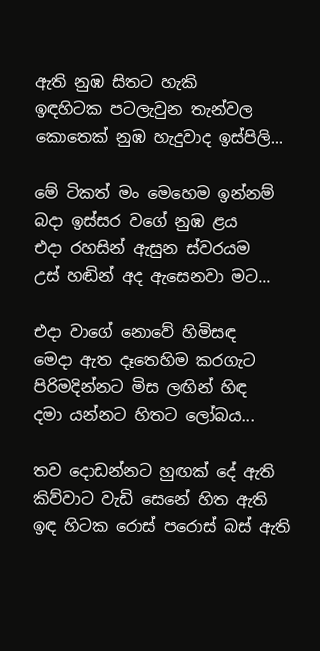ඇති නුඹ සිතට හැකි
ඉඳහිටක පටලැවුන තැන්වල
කොතෙක් නුඹ හැදුවාද ඉස්පිලි...

මේ ටිකත් මං මෙහෙම ඉන්නම්
බදා ඉස්සර වගේ නුඹ ළය
එදා රහසින් ඇසුන ස්වරයම
උස් හඬින් අද ඇසෙනවා මට...

එදා වාගේ නොවේ හිමිසඳ
මෙදා ඇත දෑතෙහිම කරගැට
පිරිමදින්නට මිස ලඟින් හිඳ
දමා යන්නට හිතට ලෝබය...

තව දොඩන්නට හුඟක් දේ ඇති
කිව්වාට වැඩි සෙනේ හිත ඇති
ඉඳ හිටක රොස් පරොස් බස් ඇති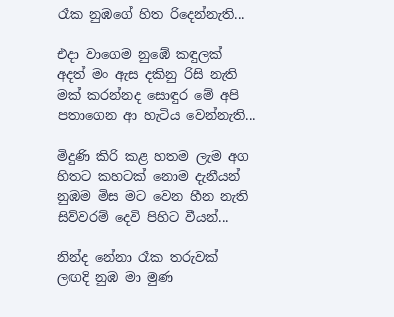රෑක නුඹගේ හිත රිදෙන්නැති...

එදා වාගෙම නුඹේ කඳුලක්
අදත් මං ඇස දකිනු රිසි නැති
මක් කරන්නද සොඳුර මේ අපි
පතාගෙන ආ හැටිය වෙන්නැති...

මිදුණි කිරි කළ හතම ලැම අග
හිතට කහටක් නොම දැනීයන්
නුඹම මිස මට වෙන හීන නැති
සිව්වරම් දෙවි පිහිට වීයන්...

නින්ද නේනා රෑක තරුවක්
ලඟදි නුඹ මා මුණ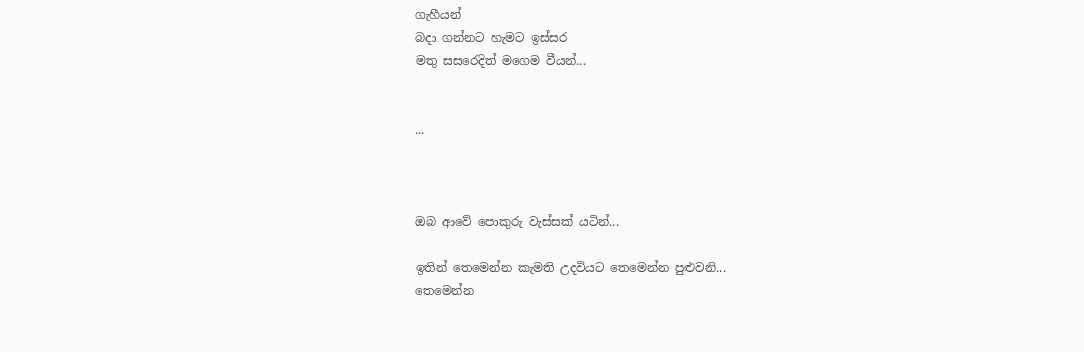ගැහීයන්
බදා ගන්නට හැමට ඉස්සර
මතු සසරෙදිත් මගෙම වීයන්...


...



ඔබ ආවේ පොකුරු වැස්සක් යටින්...

ඉතින් තෙමෙන්න කැමති උදවියට තෙමෙන්න පුළුවනි...
තෙමෙන්න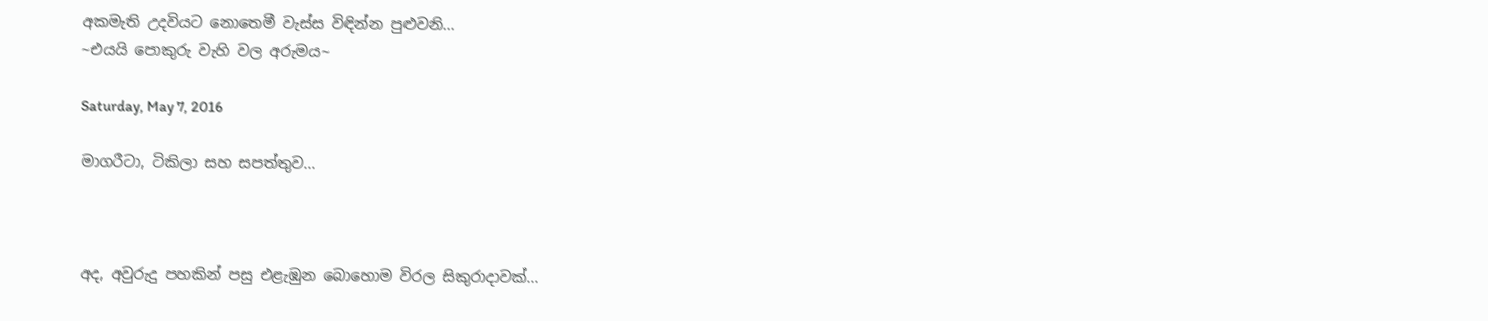අකමැති උදවියට නොතෙමී වැස්ස විඳින්න පුළුවනි...
~එයයි පොකුරු වැහි වල අරුමය~

Saturday, May 7, 2016

මාගරීටා, ටිකිලා සහ සපත්තුව...



අද, අවුරුදු පහකින් පසු එළැඹුන බොහොම විරල සිකුරාදාවක්...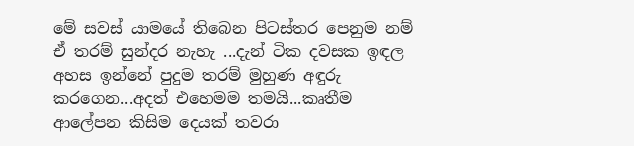මේ සවස් යාමයේ තිබෙන පිටස්තර පෙනුම නම් ඒ තරම් සුන්දර නැහැ ...දැන් ටික දවසක ඉඳල අහස ඉන්නේ පුදුම තරම් මුහුණ අඳුරු කරගෙන...අදත් එහෙමම තමයි...කෘතීම ආලේපන කිසිම දෙයක් තවරා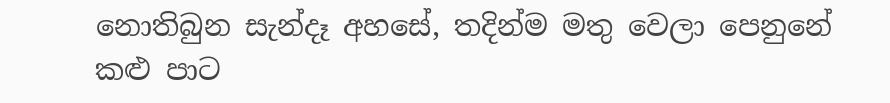නොතිබුන සැන්දෑ අහසේ, තදින්ම මතු වෙලා පෙනුනේ කළු පාට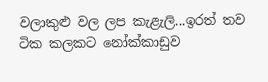වලාකුළු වල ලප කැළැලි...ඉරත් තව ටික කලකට නෝක්කාඩුව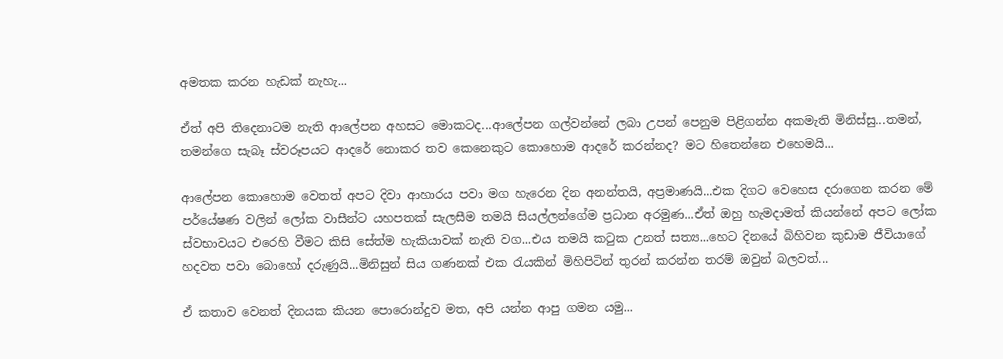අමතක කරන හැඩක් නැහැ...

ඒත් අපි තිදෙනාටම නැති ආලේපන අහසට මොකටද...ආලේපන ගල්වන්නේ ලබා උපන් පෙනුම පිළිගන්න අකමැති මිනිස්සු...තමන්, තමන්ගෙ සැබෑ ස්වරූපයට ආදරේ නොකර තව කෙනෙකුට කොහොම ආදරේ කරන්නද? මට හිතෙන්නෙ එහෙමයි...

ආලේපන කොහොම වෙතත් අපට දිවා ආහාරය පවා මග හැරෙන දින අනන්තයි, අප්‍රමාණයි...එක දිගට වෙහෙස දරාගෙන කරන මේ පර්යේෂණ වලින් ලෝක වාසීන්ට යහපතක් සැලසීම තමයි සියල්ලන්ගේම ප්‍රධාන අරමුණ...ඒත් ඔහු හැමදාමත් කියන්නේ අපට ලෝක ස්වභාවයට එරෙහි වීමට කිසි සේත්ම හැකියාවක් නැති වග...එය තමයි කටුක උනත් සත්‍ය...හෙට දිනයේ බිහිවන කුඩාම ජීවියාගේ හදවත පවා බොහෝ දරුණුයි...මිනිසුන් සිය ගණනක් එක රැයකින් මිහිපිටින් තුරන් කරන්න තරම් ඔවුන් බලවත්...

ඒ කතාව වෙනත් දිනයක කියන පොරොන්දුව මත, අපි යන්න ආපු ගමන යමු...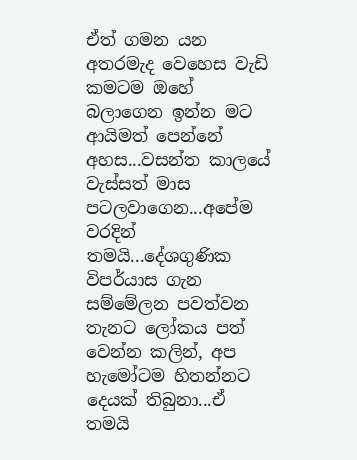ඒත් ගමන යන අතරමැද වෙහෙස වැඩි කමටම ඔහේ බලාගෙන ඉන්න මට ආයිමත් පෙන්නේ අහස...වසන්ත කාලයේ වැස්සත් මාස පටලවාගෙන...අපේම වරදින් තමයි...දේශගුණික විපර්යාස ගැන සම්මේලන පවත්වන තැනට ලෝකය පත් වෙන්න කලින්, අප හැමෝටම හිතන්නට දෙයක් තිබුනා...ඒ තමයි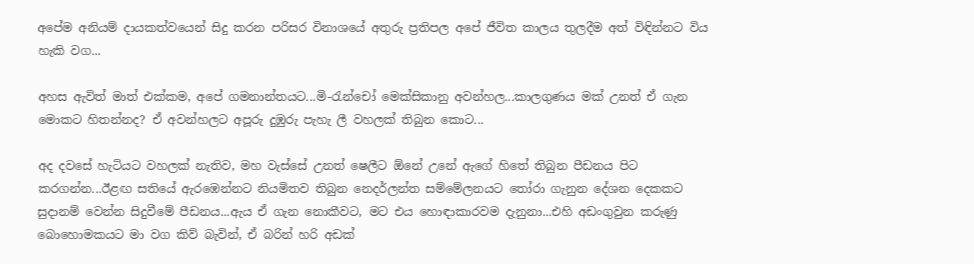අපේම අනියම් දායකත්වයෙන් සිදු කරන පරිසර විනාශයේ අතුරු ප්‍රතිපල අපේ ජීවිත කාලය තුලදීම අත් විඳින්නට විය හැකි වග...

අහස ඇවිත් මාත් එක්කම, අපේ ගමනාන්තයට...මි-රැන්චෝ මෙක්සිකානු අවන්හල...කාලගුණය මක් උනත් ඒ ගැන මොකට හිතන්නද? ඒ අවන්හලට අපූරු දුඹුරු පැහැ ලී වහලක් තිබුන කොට...

අද දවසේ හැටියට වහලක් නැතිව, මහ වැස්සේ උනත් ෂෙලීට ඕනේ උනේ ඇගේ හිතේ තිබුන පීඩනය පිට කරගන්න...ඊළඟ සතියේ ඇරඹෙන්නට නියමිතව තිබුන නෙදර්ලන්ත සම්මේලනයට තෝරා ගැනුන දේශන දෙකකට සුදානම් වෙන්න සිදුවීමේ පීඩනය...ඇය ඒ ගැන නොකීවට, මට එය හොඳාකාරවම දැනුනා...එහි අඩංගුවුන කරුණු බොහොමකයට මා වග කිව් බැවින්, ඒ බරින් හරි අඩක්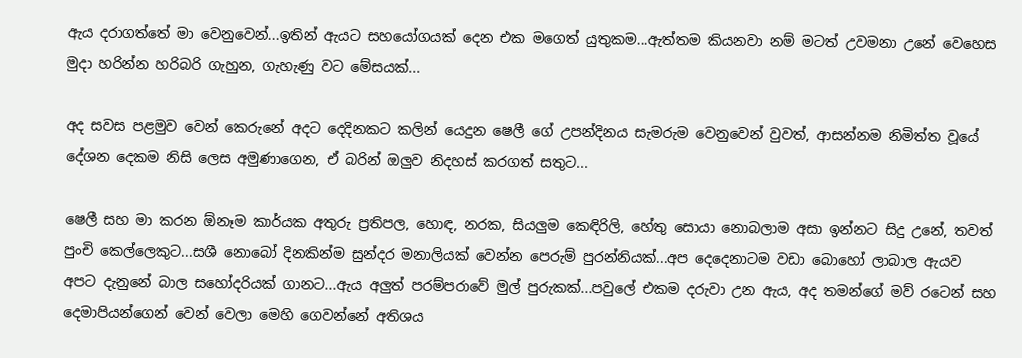ඇය දරාගත්තේ මා වෙනුවෙන්...ඉතින් ඇයට සහයෝගයක් දෙන එක මගෙත් යුතුකම...ඇත්තම කියනවා නම් මටත් උවමනා උනේ වෙහෙස මුදා හරින්න හරිබරි ගැහුන, ගැහැණු වට මේසයක්...

අද සවස පළමුව වෙන් කෙරුනේ අදට දෙදිනකට කලින් යෙදුන ෂෙලී ගේ උපන්දිනය සැමරුම වෙනුවෙන් වුවත්, ආසන්නම නිමිත්ත වූයේ දේශන දෙකම නිසි ලෙස අමුණාගෙන, ඒ බරින් ඔලුව නිදහස් කරගත් සතුට...

ෂෙලී සහ මා කරන ඕනෑම කාර්යක අතුරු ප්‍රතිපල, හොඳ, නරක, සියලුම කෙඳිරිලි, හේතු සොයා නොබලාම අසා ඉන්නට සිදු උනේ, තවත් පුංචි කෙල්ලෙකුට...සශී නොබෝ දිනකින්ම සුන්දර මනාලියක් වෙන්න පෙරුම් පුරන්නියක්...අප දෙදෙනාටම වඩා බොහෝ ලාබාල ඇයව අපට දැනුනේ බාල සහෝදරියක් ගානට...ඇය අලුත් පරම්පරාවේ මුල් පුරුකක්...පවුලේ එකම දරුවා උන ඇය, අද තමන්ගේ මව් රටෙන් සහ දෙමාපියන්ගෙන් වෙන් වෙලා මෙහි ගෙවන්නේ අතිශය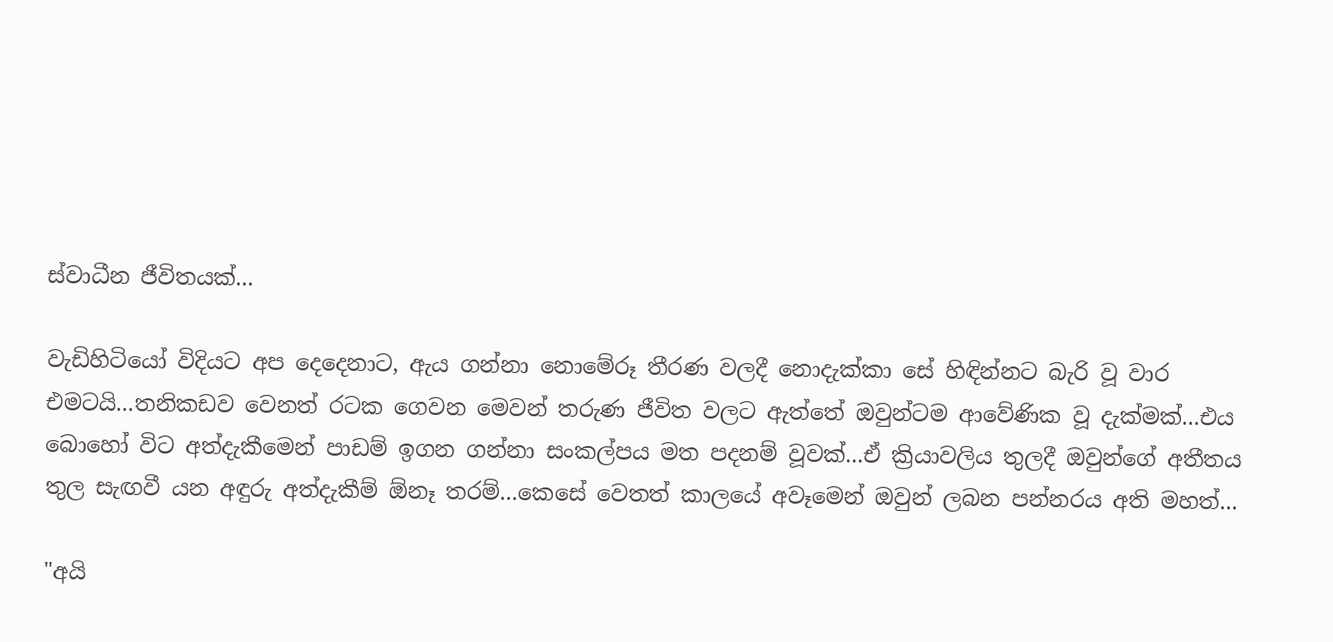ස්වාධීන ජීවිතයක්...

වැඩිහිටියෝ විදියට අප දෙදෙනාට, ඇය ගන්නා නොමේරූ තීරණ වලදී නොදැක්කා සේ හිඳින්නට බැරි වූ වාර එමටයි...තනිකඩව වෙනත් රටක ගෙවන මෙවන් තරුණ ජීවිත වලට ඇත්තේ ඔවුන්ටම ආවේණික වූ දැක්මක්...එය බොහෝ විට අත්දැකීමෙන් පාඩම් ඉගන ගන්නා සංකල්පය මත පදනම් වූවක්...ඒ ක්‍රියාවලිය තුලදී ඔවුන්ගේ අතීතය තුල සැඟවී යන අඳුරු අත්දැකීම් ඕනෑ තරම්...කෙසේ වෙතත් කාලයේ අවෑමෙන් ඔවුන් ලබන පන්නරය අති මහත්...

"අයි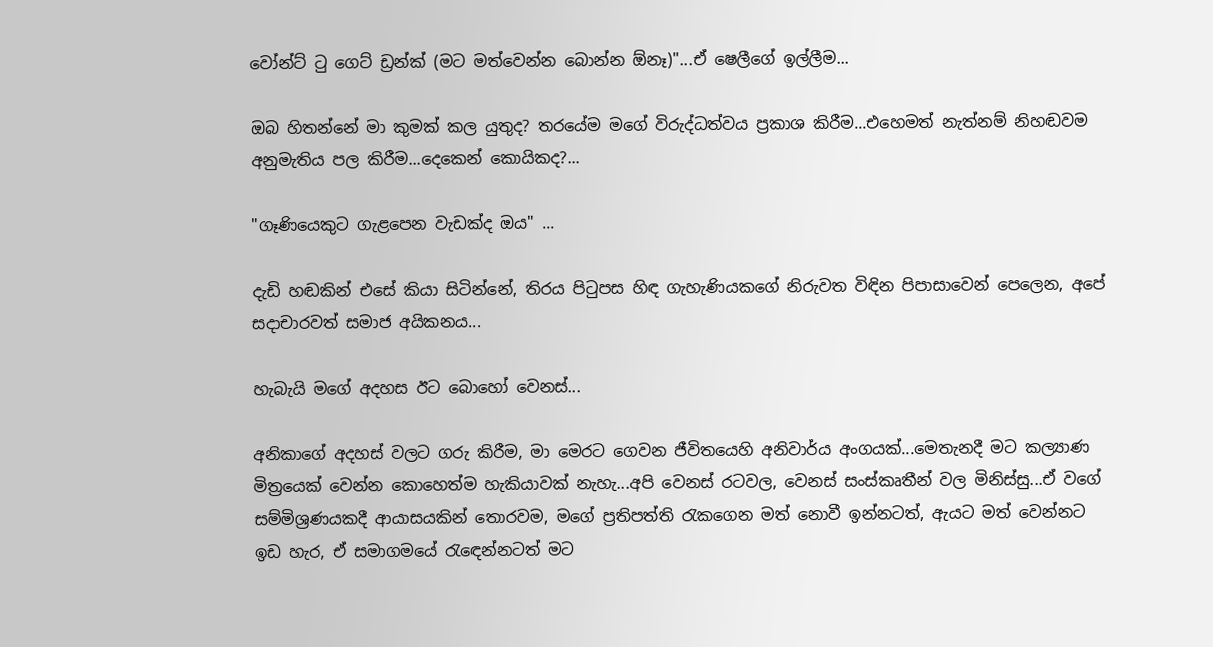වෝන්ට් ටු ගෙට් ඩ්‍රන්ක් (මට මත්වෙන්න බොන්න ඕනෑ)"...ඒ ෂෙලීගේ ඉල්ලීම...

ඔබ හිතන්නේ මා කුමක් කල යුතුද? තරයේම මගේ විරුද්ධත්වය ප්‍රකාශ කිරීම...එහෙමත් නැත්නම් නිහඬවම අනුමැතිය පල කිරීම...දෙකෙන් කොයිකද?...

"ගෑණියෙකුට ගැළපෙන වැඩක්ද ඔය" ...

දැඩි හඬකින් එසේ කියා සිටින්නේ, තිරය පිටුපස හිඳ ගැහැණියකගේ නිරුවත විඳින පිපාසාවෙන් පෙලෙන, අපේ සදාචාරවත් සමාජ අයිකනය...

හැබැයි මගේ අදහස ඊට බොහෝ වෙනස්...

අනිකාගේ අදහස් වලට ගරු කිරීම, මා මෙරට ගෙවන ජීවිතයෙහි අනිවාර්ය අංගයක්...මෙතැනදී මට කල්‍යාණ මිත්‍රයෙක් වෙන්න කොහෙත්ම හැකියාවක් නැහැ...අපි වෙනස් රටවල, වෙනස් සංස්කෘතීන් වල මිනිස්සු...ඒ වගේ සම්මිශ්‍රණයකදී ආයාසයකින් තොරවම, මගේ ප්‍රතිපත්ති රැකගෙන මත් නොවී ඉන්නටත්, ඇයට මත් වෙන්නට ඉඩ හැර, ඒ සමාගමයේ රැඳෙන්නටත් මට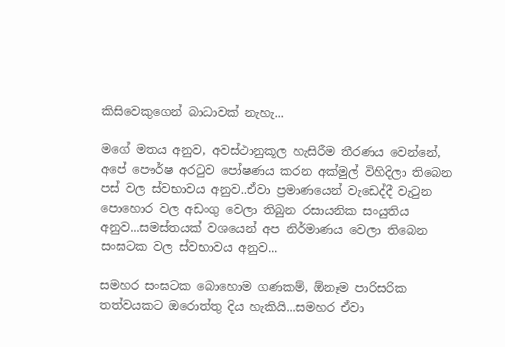කිසිවෙකුගෙන් බාධාවක් නැහැ...

මගේ මතය අනුව, අවස්ථානුකූල හැසිරීම තීරණය වෙන්නේ, අපේ පෞර්ෂ අරටුව පෝෂණය කරන අක්මුල් විහිදිලා තිබෙන පස් වල ස්වභාවය අනුව..ඒවා ප්‍රමාණයෙන් වැඩෙද්දී වැටුන පොහොර වල අඩංගු වෙලා තිබුන රසායනික සංයුතිය අනුව...සමස්තයක් වශයෙන් අප නිර්මාණය වෙලා තිබෙන සංඝටක වල ස්වභාවය අනුව...

සමහර සංඝටක බොහොම ගණකම්, ඕනෑම පාරිසරික තත්වයකට ඔරොත්තු දිය හැකියි...සමහර ඒවා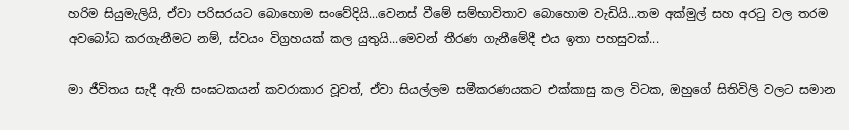හරිම සියුමැලියි, ඒවා පරිසරයට බොහොම සංවේදියි...වෙනස් වීමේ සම්භාවිතාව බොහොම වැඩියි...තම අක්මුල් සහ අරටු වල තරම අවබෝධ කරගැනීමට නම්, ස්වයං විග්‍රහයක් කල යුතුයි...මෙවන් තීරණ ගැනීමේදී එය ඉතා පහසුවක්...

මා ජීවිතය සැදී ඇති සංඝටකයන් කවරාකාර වූවත්, ඒවා සියල්ලම සමීකරණයකට එක්කාසු කල විටක, ඔහුගේ සිතිවිලි වලට සමාන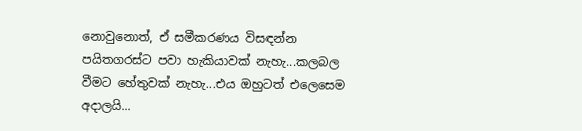නොවුනොත්, ඒ සමීකරණය විසඳන්න පයිතගරස්ට පවා හැකියාවක් නැහැ...කලබල වීමට හේතුවක් නැහැ...එය ඔහුටත් එලෙසෙම අදාලයි...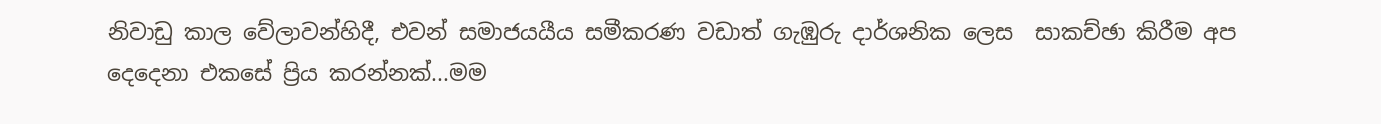නිවාඩු කාල වේලාවන්හිදී, එවන් සමාජයයීය සමීකරණ වඩාත් ගැඹුරු දාර්ශනික ලෙස  සාකච්ඡා කිරීම අප දෙදෙනා එකසේ ප්‍රිය කරන්නක්...මම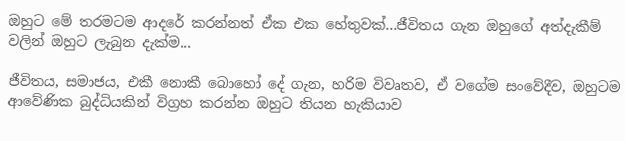ඔහුට මේ තරමටම ආදරේ කරන්නත් ඒක එක හේතුවක්...ජීවිතය ගැන ඔහුගේ අත්දැකීම් වලින් ඔහුට ලැබුන දැක්ම...

ජීවිතය, සමාජය, එකී නොකී බොහෝ දේ ගැන, හරිම විවෘතව, ඒ වගේම සංවේදීව, ඔහුටම ආවේණික බුද්ධියකින් විග්‍රහ කරන්න ඔහුට තියන හැකියාව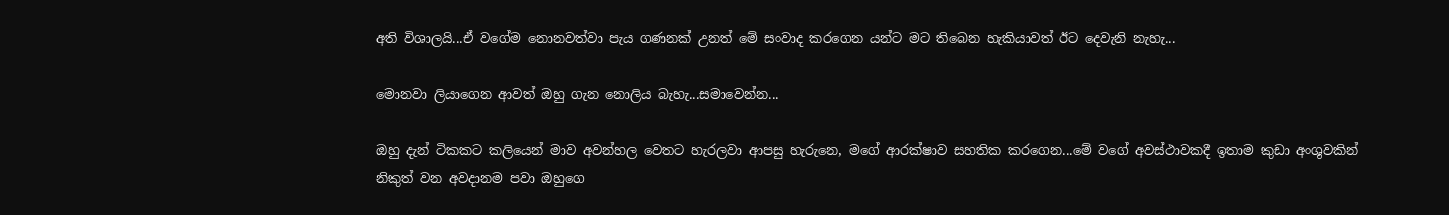අති විශාලයි...ඒ වගේම නොනවත්වා පැය ගණනක් උනත් මේ සංවාද කරගෙන යන්ට මට තිබෙන හැකියාවත් ඊට දෙවැනි නැහැ...

මොනවා ලියාගෙන ආවත් ඔහු ගැන නොලිය බැහැ...සමාවෙන්න...

ඔහු දැන් ටිකකට කලියෙන් මාව අවන්හල වෙතට හැරලවා ආපසු හැරුනෙ, මගේ ආරක්ෂාව සහතික කරගෙන...මේ වගේ අවස්ථාවකදී ඉතාම කුඩා අංශුවකින් නිකුත් වන අවදානම පවා ඔහුගෙ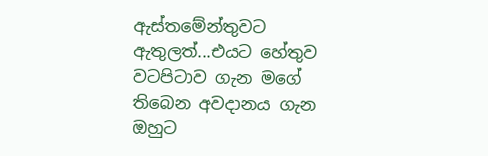ඇස්තමේන්තුවට ඇතුලත්...එයට හේතුව වටපිටාව ගැන මගේ තිබෙන අවදානය ගැන ඔහුට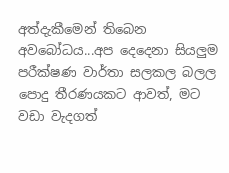අත්දැකීමෙන් තිබෙන අවබෝධය...අප දෙදෙනා සියලුම පරීක්ෂණ වාර්තා සලකල බලල පොදු තීරණයකට ආවත්, මට වඩා වැදගත්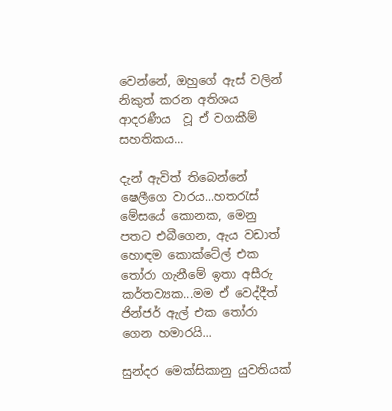වෙන්නේ, ඔහුගේ ඇස් වලින් නිකුත් කරන අතිශය ආදරණීය  වූ ඒ වගකීම් සහතිකය...

දැන් ඇවිත් තිබෙන්නේ ෂෙලීගෙ වාරය...හතරැස් මේසයේ කොනක, මෙනු පතට එබීගෙන, ඇය වඩාත් හොඳම කොක්ටේල් එක තෝරා ගැනීමේ ඉතා අසීරු කර්තව්‍යක...මම ඒ වෙද්දීත් ජින්ජර් ඇල් එක තෝරා ගෙන හමාරයි...

සුන්දර මෙක්සිකානු යුවතියක්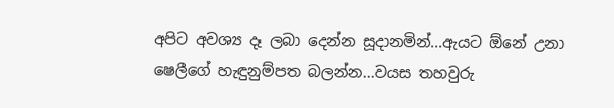අපිට අවශ්‍ය දෑ ලබා දෙන්න සූදානමින්...ඇයට ඕනේ උනා ෂෙලීගේ හැඳුනුම්පත බලන්න...වයස තහවුරු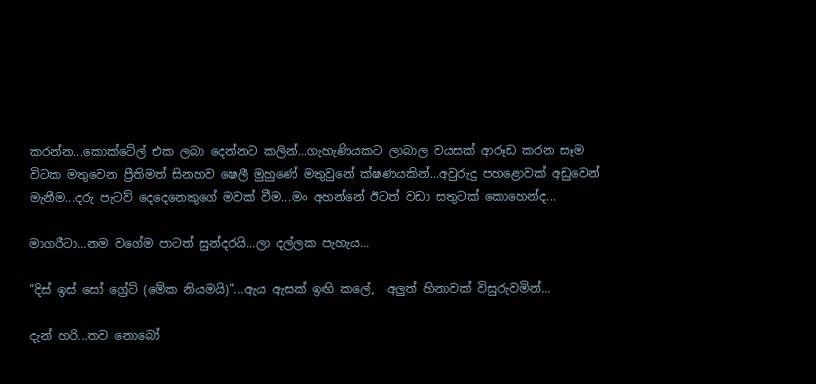කරන්න...කොක්ටේල් එක ලබා දෙන්නට කලින්...ගැහැණියකට ලාබාල වයසක් ආරූඩ කරන සෑම විටක මතුවෙන ප්‍රීතිමත් සිනහව ෂෙලී මුහුණේ මතුවුනේ ක්ෂණයකින්...අවුරුදු පහළොවක් අඩුවෙන් මැනීම...දරු පැටව් දෙදෙනෙකුගේ මවක් වීම...මං අහන්නේ ඊටත් වඩා සතුටක් කොහෙන්ද...

මාගරීටා...නම වගේම පාටත් සුන්දරයි...ලා දල්ලක පැහැය...

"දිස් ඉස් සෝ ග්‍රේට් (මේක නියමයි)"...ඇය ඇසක් ඉඟි කලේ,  අලුත් හිනාවක් විසුරුවමින්...

දැන් හරි...තව නොබෝ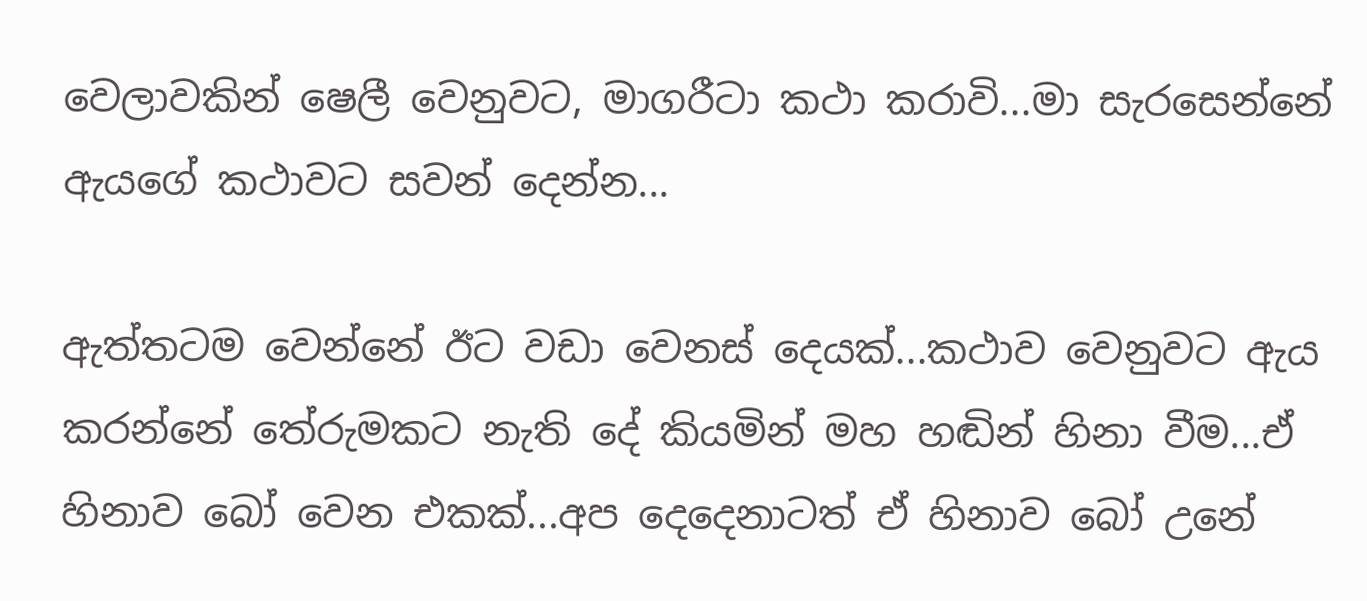වෙලාවකින් ෂෙලී වෙනුවට, මාගරීටා කථා කරාවි...මා සැරසෙන්නේ ඇයගේ කථාවට සවන් දෙන්න...

ඇත්තටම වෙන්නේ ඊට වඩා වෙනස් දෙයක්...කථාව වෙනුවට ඇය කරන්නේ තේරුමකට නැති දේ කියමින් මහ හඬින් හිනා වීම...ඒ හිනාව බෝ වෙන එකක්...අප දෙදෙනාටත් ඒ හිනාව බෝ උනේ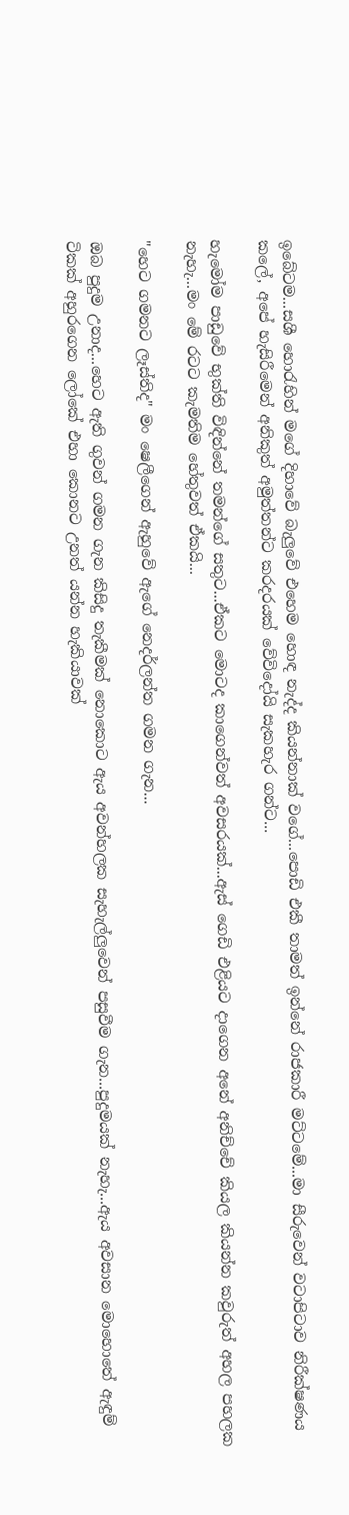ඉබේටම...සශී හොරැහින් මගේ දිහාවේ බැලුවේ එහෙම හොඳ නැද්ද කියන්නාක් වගේ...පොඩි එකී තාමත් ඉන්නේ රාජකාරී මට්ටමේ...මා සීරුවෙන් වටාපිටාව නිරීක්ෂණය කලේ, අපේ හැසිරීමෙන් අනිකුත් අමුත්තන්ට කරදරයක් වේවිදෝයි සැකහැර ගන්ට...

හැමෝම පාඩුවේ භුක්ති විඳින්නේ තමන්ගේ සතුට...ඒකට මොටද කාගෙන්වත් අවසරයක්...ඇස් ගෙඩි එළියට දාගෙන අනේ අනිච්චේ කියල කියන්න කවුරුත් අහල පහලක නැහැ...මං මේ රටට කැමතිම හේතුවත් ඒකයි...

"හෙට ගමනට ලෑස්තිද" මං ෂෙලීගෙන් ඇහුවේ ඇගේ නෙදර්ලන්ත ගමන ගැන...

ඔබ පුදුම උනාද...හෙට ඇති ගුවන් ගමන ගැන කිසිදු තැකීමක් නොකොට ඇය අවන්හලක සැහැල්ලුවෙන් පසුවීම ගැන...පුදුමයක් නැහැ...ඇය අවසාන මොහොතේ ඇඳුම් ටිකක් අහුරගෙන ලෝකේ එහා කොනට උනත් යන්න හැකියාවක්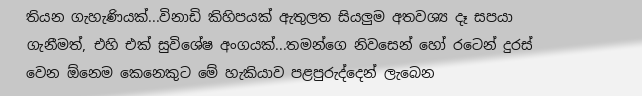තියන ගැහැණියක්...විනාඩි කිහිපයක් ඇතුලත සියලුම අතවශ්‍ය දෑ සපයා ගැනීමත්, එහි එක් සුවිශේෂ අංගයක්...තමන්ගෙ නිවසෙන් හෝ රටෙන් දුරස් වෙන ඕනෙම කෙනෙකුට මේ හැකියාව පළපුරුද්දෙන් ලැබෙන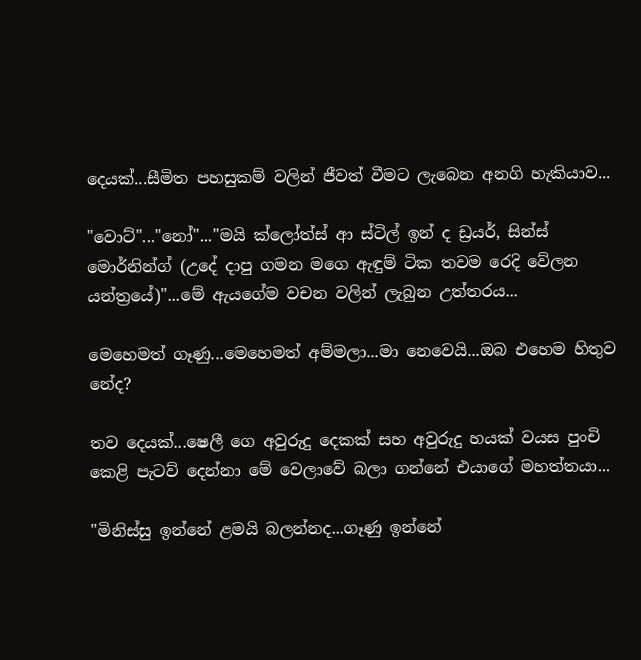දෙයක්...සීමිත පහසුකම් වලින් ජීවත් වීමට ලැබෙන අනගි හැකියාව...

"වොට්"..."නෝ"..."මයි ක්ලෝත්ස් ආ ස්ටිල් ඉන් ද ඩ්‍රයර්, සින්ස් මොර්නින්ග් (උදේ දාපු ගමන මගෙ ඇඳුම් ටික තවම රෙදි වේලන යන්ත්‍රයේ)"...මේ ඇයගේම වචන වලින් ලැබුන උත්තරය...

මෙහෙමත් ගෑණු...මෙහෙමත් අම්මලා...මා නෙවෙයි...ඔබ එහෙම හිතුව නේද?

තව දෙයක්...ෂෙලී ගෙ අවුරුදු දෙකක් සහ අවුරුදු හයක් වයස පුංචි කෙළි පැටව් දෙන්නා මේ වෙලාවේ බලා ගන්නේ එයාගේ මහත්තයා...

"මිනිස්සු ඉන්නේ ළමයි බලන්නද...ගෑණු ඉන්නේ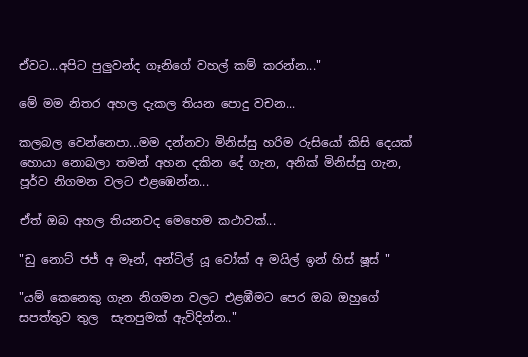ඒවට...අපිට පුලුවන්ද ගෑනිගේ වහල් කම් කරන්න..."

මේ මම නිතර අහල දැකල තියන පොදු වචන...

කලබල වෙන්නෙපා...මම දන්නවා මිනිස්සු හරිම රුසියෝ කිසි දෙයක් හොයා නොබලා තමන් අහන දකින දේ ගැන, අනික් මිනිස්සු ගැන, පූර්ව නිගමන වලට එළඹෙන්න...

ඒත් ඔබ අහල තියනවද මෙහෙම කථාවක්...

"ඩු නොට් ජජ් අ මෑන්, අන්ටිල් යූ වෝක් අ මයිල් ඉන් හිස් ෂූස් "

"යම් කෙනෙකු ගැන නිගමන වලට එළඹීමට පෙර ඔබ ඔහුගේ සපත්තුව තුල  සැතපුමක් ඇවිදින්න.."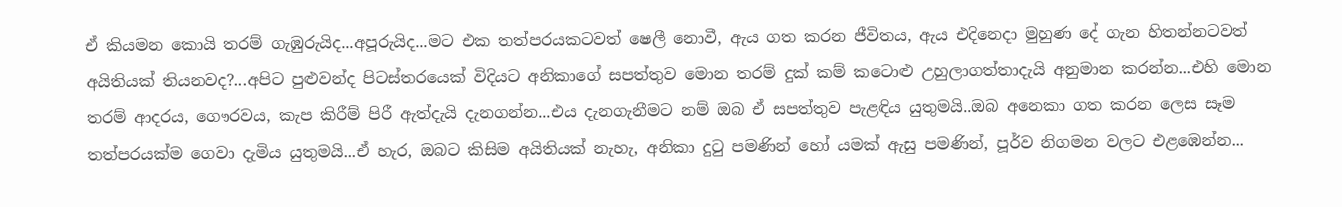ඒ කියමන කොයි තරම් ගැඹුරුයිද...අපූරුයිද...මට එක තත්පරයකටවත් ෂෙලී නොවී, ඇය ගත කරන ජීවිතය, ඇය එදිනෙදා මුහුණ දේ ගැන හිතන්නටවත් අයිතියක් තියනවද?...අපිට පුළුවන්ද පිටස්තරයෙක් විදියට අනිකාගේ සපත්තුව මොන තරම් දුක් කම් කටොළු උහුලාගත්තාදැයි අනුමාන කරන්න...එහි මොන තරම් ආදරය, ගෞරවය, කැප කිරීම් පිරී ඇත්දැයි දැනගන්න...එය දැනගැනීමට නම් ඔබ ඒ සපත්තුව පැළඳිය යුතුමයි..ඔබ අනෙකා ගත කරන ලෙස සෑම තත්පරයක්ම ගෙවා දැමිය යුතුමයි...ඒ හැර, ඔබට කිසිම අයිතියක් නැහැ, අනිකා දුටු පමණින් හෝ යමක් ඇසු පමණින්, පූර්ව නිගමන වලට එළඹෙන්න...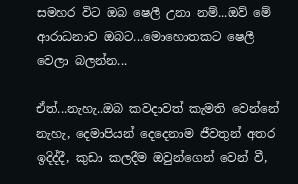සමහර විට ඔබ ෂෙලී උනා නම්...ඔව් මේ ආරාධනාව ඔබට...මොහොතකට ෂෙලී වෙලා බලන්න...

ඒත්...නැහැ..ඔබ කවදාවත් කැමති වෙන්නේ නැහැ, දෙමාපියන් දෙදෙනාම ජීවතුන් අතර ඉදිද්දී, කුඩා කලදීම ඔවුන්ගෙන් වෙන් වී,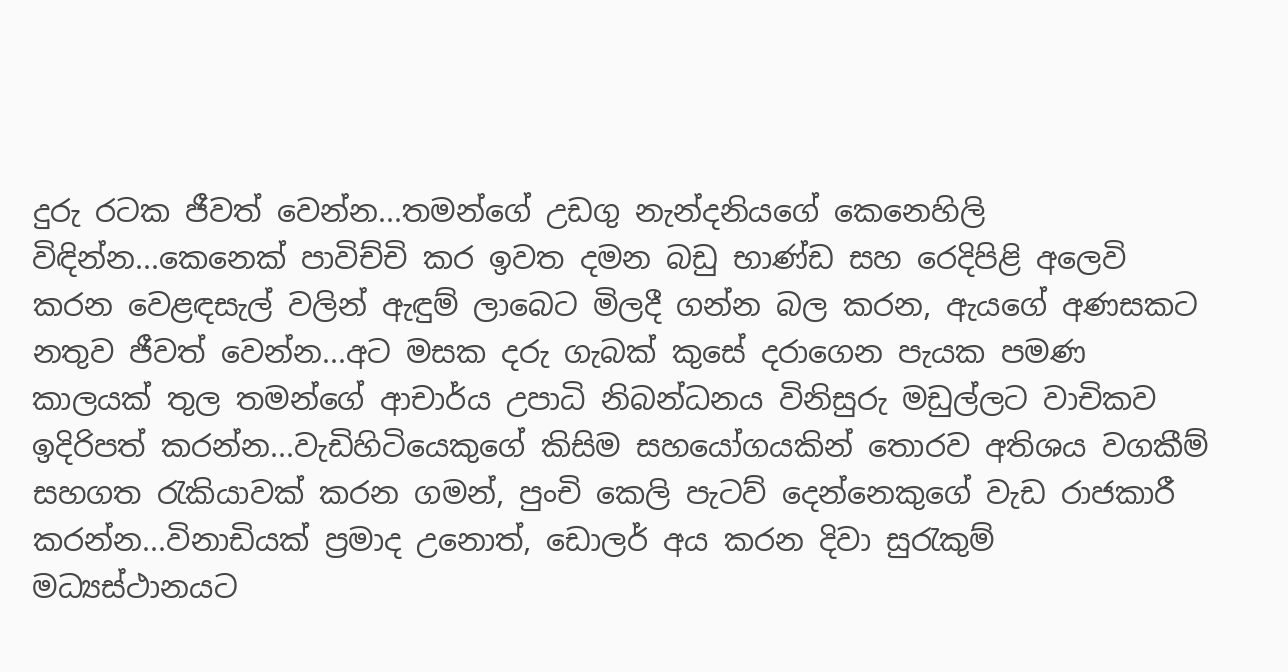දුරු රටක ජීවත් වෙන්න...තමන්ගේ උඩගු නැන්දනියගේ කෙනෙහිලි විඳින්න...කෙනෙක් පාවිච්චි කර ඉවත දමන බඩු භාණ්ඩ සහ රෙදිපිළි අලෙවි කරන වෙළඳසැල් වලින් ඇඳුම් ලාබෙට මිලදී ගන්න බල කරන, ඇයගේ අණසකට නතුව ජීවත් වෙන්න...අට මසක දරු ගැබක් කුසේ දරාගෙන පැයක පමණ කාලයක් තුල තමන්ගේ ආචාර්ය උපාධි නිබන්ධනය විනිසුරු මඩුල්ලට වාචිකව ඉදිරිපත් කරන්න...වැඩිහිටියෙකුගේ කිසිම සහයෝගයකින් තොරව අතිශය වගකීම් සහගත රැකියාවක් කරන ගමන්, පුංචි කෙලි පැටව් දෙන්නෙකුගේ වැඩ රාජකාරී කරන්න...විනාඩියක් ප්‍රමාද උනොත්, ඩොලර් අය කරන දිවා සුරැකුම් මධ්‍යස්ථානයට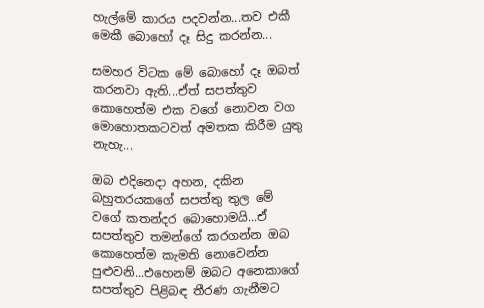හැල්මේ කාරය පදවන්න...තව එකී මෙකී බොහෝ දෑ සිදු කරන්න...

සමහර විටක මේ බොහෝ දෑ ඔබත් කරනවා ඇති...ඒත් සපත්තුව කොහෙත්ම එක වගේ නොවන වග මොහොතකටවත් අමතක කිරීම යුතු නැහැ...

ඔබ එදිනෙදා අහන, දකින බහුතරයකගේ සපත්තු තුල මේ වගේ කතන්දර බොහොමයි...ඒ සපත්තුව තමන්ගේ කරගන්න ඔබ කොහෙත්ම කැමති නොවෙන්න පුළුවනි...එහෙනම් ඔබට අනෙකාගේ සපත්තුව පිළිබඳ තීරණ ගැනීමට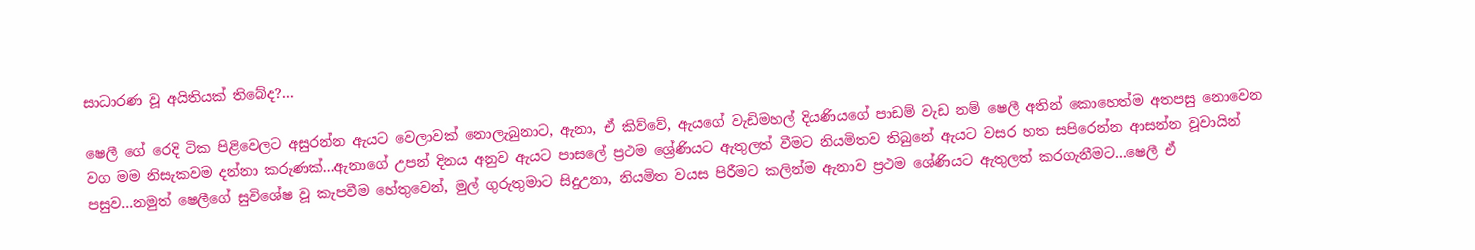සාධාරණ වූ අයිතියක් තිබේද?...

ෂෙලී ගේ රෙදි ටික පිළිවෙලට අසුරන්න ඇයට වෙලාවක් නොලැබුනාට, ඇනා, ඒ කිව්වේ, ඇයගේ වැඩිමහල් දියණියගේ පාඩම් වැඩ නම් ෂෙලී අතින් කොහෙත්ම අතපසු නොවෙන වග මම නිසැකවම දන්නා කරුණක්...ඇනාගේ උපන් දිනය අනුව ඇයට පාසලේ ප්‍රථම ශ්‍රේණියට ඇතුලත් වීමට නියමිතව තිබුනේ ඇයට වසර හත සපිරෙන්න ආසන්න වූවායින් පසුව...නමුත් ෂෙලීගේ සුවිශේෂ වූ කැපවීම හේතුවෙන්, මුල් ගුරුතුමාට සිදුඋනා, නියමිත වයස පිරීමට කලින්ම ඇනාව ප්‍රථම ශේණියට ඇතුලත් කරගැනීමට...ෂෙලී ඒ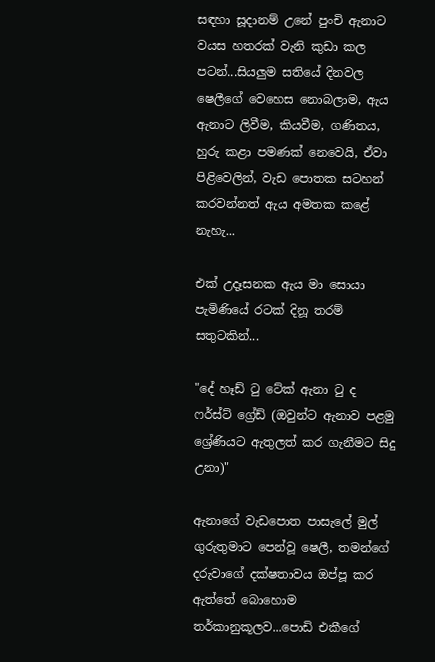සඳහා සූදානම් උනේ පුංචි ඇනාට වයස හතරක් වැනි කුඩා කල පටන්...සියලුම සතියේ දිනවල ෂෙලීගේ වෙහෙස නොබලාම, ඇය ඇනාට ලිවීම, කියවීම, ගණිතය, හුරු කළා පමණක් නෙවෙයි, ඒවා පිළිවෙලින්, වැඩ පොතක සටහන් කරවන්නත් ඇය අමතක කළේ නැහැ...

එක් උදෑසනක ඇය මා සොයා පැමිණියේ රටක් දිනූ තරම් සතුටකින්...

"දේ හෑඩ් ටු ටේක් ඇනා ටු ද ෆර්ස්ට් ග්‍රේඩ් (ඔවුන්ට ඇනාව පළමු ශ්‍රේණියට ඇතුලත් කර ගැනීමට සිදු උනා)"

ඇනාගේ වැඩපොත පාසැලේ මුල් ගුරුතුමාට පෙන්වූ ෂෙලී, තමන්ගේ දරුවාගේ දක්ෂතාවය ඔප්පූ කර ඇත්තේ බොහොම තර්කානුකූලව...පොඩි එකීගේ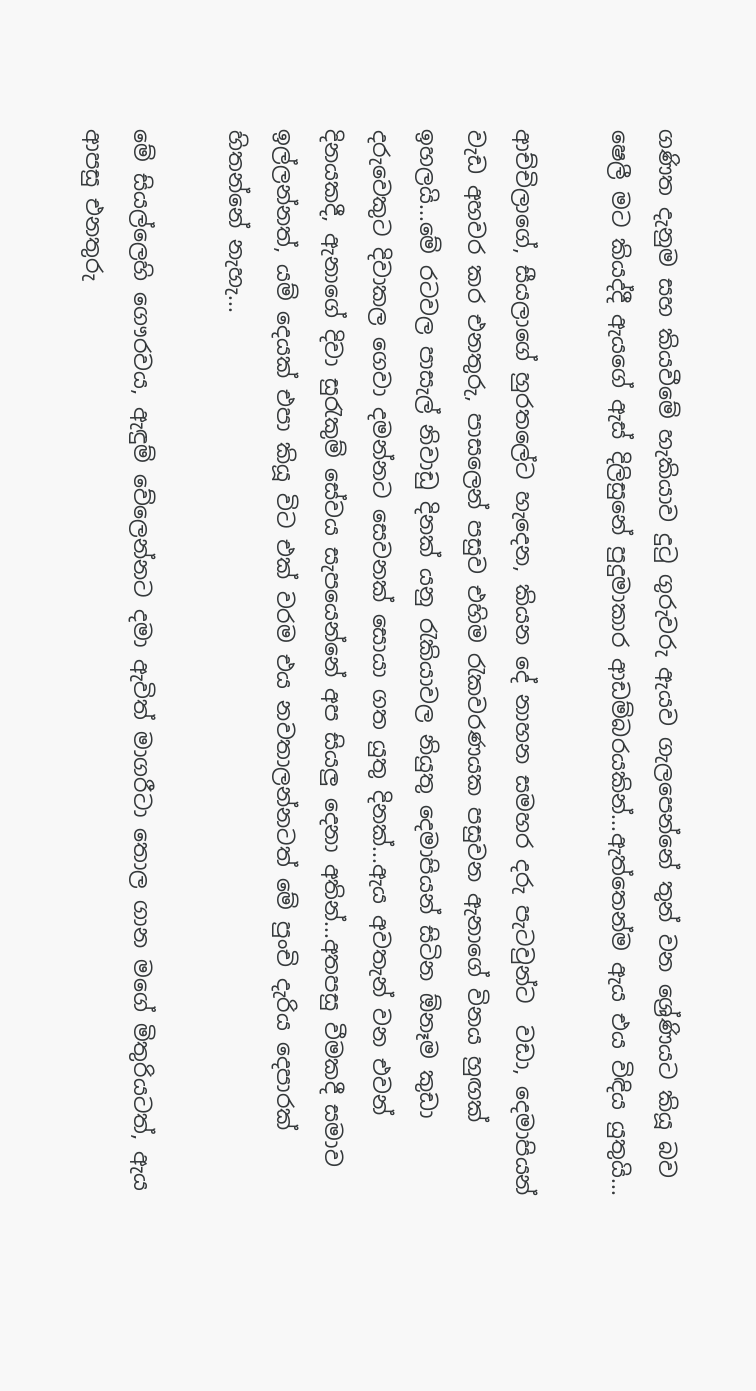ගණිත දැනුම සහ කියවීමේ හැකියාව දුටු ගුරුවරු ඇයව ගැලපෙන්නේ තුන් වන ශ්‍රේණියට කියූ බව ෂෙලී මට කියද්දී ඇයගේ ඇස් දිලිසුනේ පුදුමාකාර ආඩම්බරයකින්...ඇත්තෙන්ම ඇය එය විඳිය යුතුයි...

ආච්චිලාගේ, සීයලාගේ හුරතලේට හැදෙන, කියන දේ නාහන සමහර දරු පැටවුන්ට  වඩා, දෙමාපියන් වැඩ අහවර කර එනතුරු, පාසලෙන් පසුව එහිම රැකවරණයක පසුවන ඇනාගේ විනය හුඟක් ඉහලයි...මේ රටවල පාසැල් නිවාඩු දිනක් යනු රැකියාවල නියුතු දෙමාපියන් සිටින ඕනෑම කුඩා දරුවෙකුට දිවාකල ගෙවා දමන්නට සෙවනක් සොයා ගත යුතු දිනක්...ඇය අවතැන් වන එවන් දිනයකදී, ඇනාගේ දිවා සුරැකුම් සේවය සැපයෙන්නේ අප සියලු දෙනා අතින්...අතපසු වීමකදී සමාව ඉල්ලන්නත්, යම් දෙයක් එපා කියූ විට එක් වරම එය නවතාලන්නටත් මේ පුංචි දැරිය දෙපාරක් හිතන්නේ නැහැ...

මේ සියල්ලෙහි ගෞරවය, ඇඳුම් වේලෙන්නට දමා ඇවිත් මාගරීටා තොල ගාන මගේ මිතුරියටත්, ඇය ආපසු එනතුරු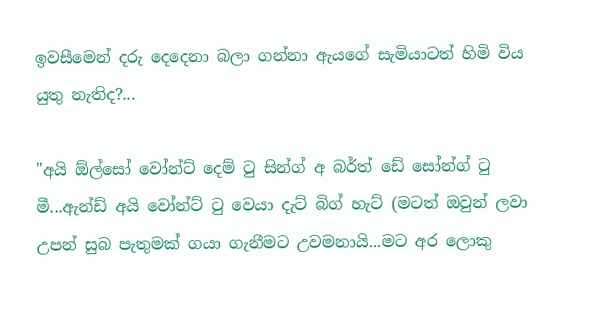ඉවසීමෙන් දරු දෙදෙනා බලා ගන්නා ඇයගේ සැමියාටත් හිමි විය යුතු නැතිද?...

"අයි ඕල්සෝ වෝන්ට් දෙම් ටු සින්ග් අ බර්ත් ඩේ සෝන්ග් ටු මී...ඇන්ඩ් අයි වෝන්ට් ටු වෙයා දැට් බිග් හැට් (මටත් ඔවුන් ලවා උපන් සුබ පැතුමක් ගයා ගැනීමට උවමනායි...මට අර ලොකු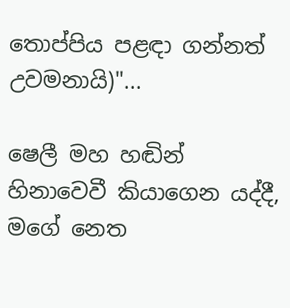තොප්පිය පළඳා ගන්නත් උවමනායි)"...

ෂෙලී මහ හඬින් හිනාවෙවී කියාගෙන යද්දී, මගේ නෙත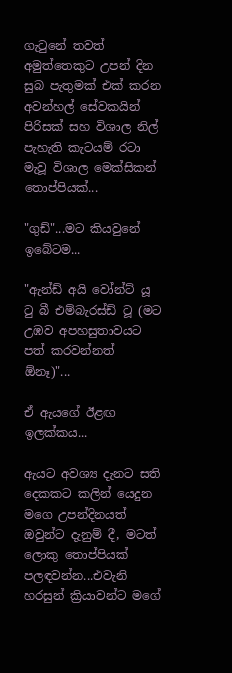ගැටුනේ තවත් අමුත්තෙකුට උපන් දින සුබ පැතුමක් එක් කරන අවන්හල් සේවකයින් පිරිසක් සහ විශාල නිල් පැහැති කැටයම් රටා මැවූ විශාල මෙක්සිකන් තොප්පියක්...

"ගුඩ්"...මට කියවුනේ ඉබේටම...

"ඇන්ඩ් අයි වෝන්ට් යූ ටු බී එම්බැරස්ඩ් ටූ (මට උඹව අපහසුතාවයට පත් කරවන්නත් ඕනෑ)"...

ඒ ඇයගේ ඊළඟ ඉලක්කය...

ඇයට අවශ්‍ය දැනට සති දෙකකට කලින් යෙදුන මගෙ උපන්දිනයත් ඔවුන්ට දැනුම් දී, මටත් ලොකු තොප්පියක් පලඳවන්න...එවැනි හරසුන් ක්‍රියාවන්ට මගේ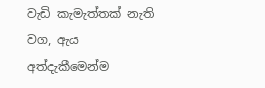වැඩි කැමැත්තක් නැති වග, ඇය අත්දැකීමෙන්ම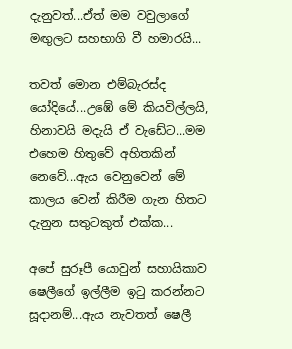දැනුවත්...ඒත් මම වවුලාගේ මඟුලට සහභාගි වී හමාරයි...

තවත් මොන එම්බැරස්ද යෝදියේ...උඹේ මේ කියවිල්ලයි, හිනාවයි මදැයි ඒ වැඩේට...මම එහෙම හිතුවේ අහිතකින් නෙවේ...ඇය වෙනුවෙන් මේ කාලය වෙන් කිරීම ගැන හිතට දැනුන සතුටකුත් එක්ක...

අපේ සුරූපී යොවුන් සහායිකාව ෂෙලීගේ ඉල්ලීම ඉටු කරන්නට සූදානම්...ඇය නැවතත් ෂෙලී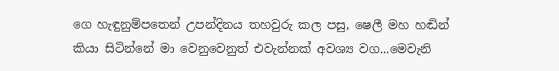ගෙ හැඳුනුම්පතෙන් උපන්දිනය තහවුරු කල පසු, ෂෙලී මහ හඬින් කියා සිටින්නේ මා වෙනුවෙනුත් එවැන්නක් අවශ්‍ය වග...මෙවැනි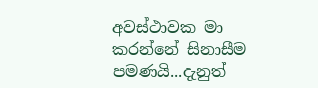අවස්ථාවක මා කරන්නේ සිනාසීම පමණයි...දැනුත්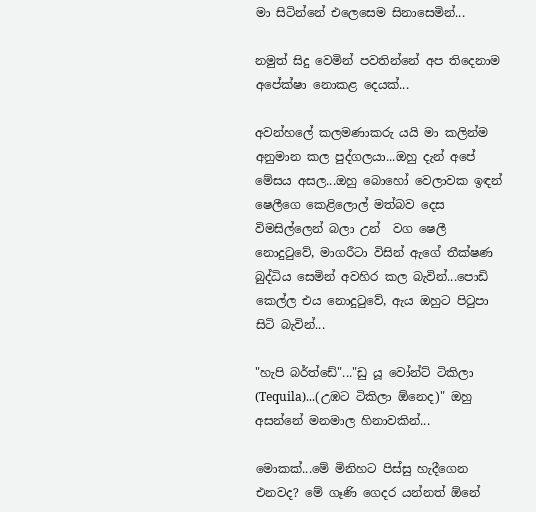මා සිටින්නේ එලෙසෙම සිනාසෙමින්...

නමුත් සිදු වෙමින් පවතින්නේ අප තිදෙනාම අපේක්ෂා නොකළ දෙයක්...

අවන්හලේ කලමණාකරු යයි මා කලින්ම අනුමාන කල පුද්ගලයා...ඔහු දැන් අපේ මේසය අසල...ඔහු බොහෝ වෙලාවක ඉඳන් ෂෙලීගෙ කෙළිලොල් මත්බව දෙස විමසිල්ලෙන් බලා උන්  වග ෂෙලී නොදුටුවේ, මාගරීටා විසින් ඇගේ තීක්ෂණ බුද්ධිය සෙමින් අවහිර කල බැවින්...පොඩි කෙල්ල එය නොදුටුවේ, ඇය ඔහුට පිටුපා සිටි බැවින්...

"හැපි බර්ත්ඩේ"..."ඩු යූ වෝන්ට් ටිකිලා (Tequila)...(උඹට ටිකිලා ඕනෙද)" ඔහු අසන්නේ මනමාල හිනාවකින්...

මොකක්...මේ මිනිහට පිස්සු හැදීගෙන එනවද? මේ ගෑණි ගෙදර යන්නත් ඕනේ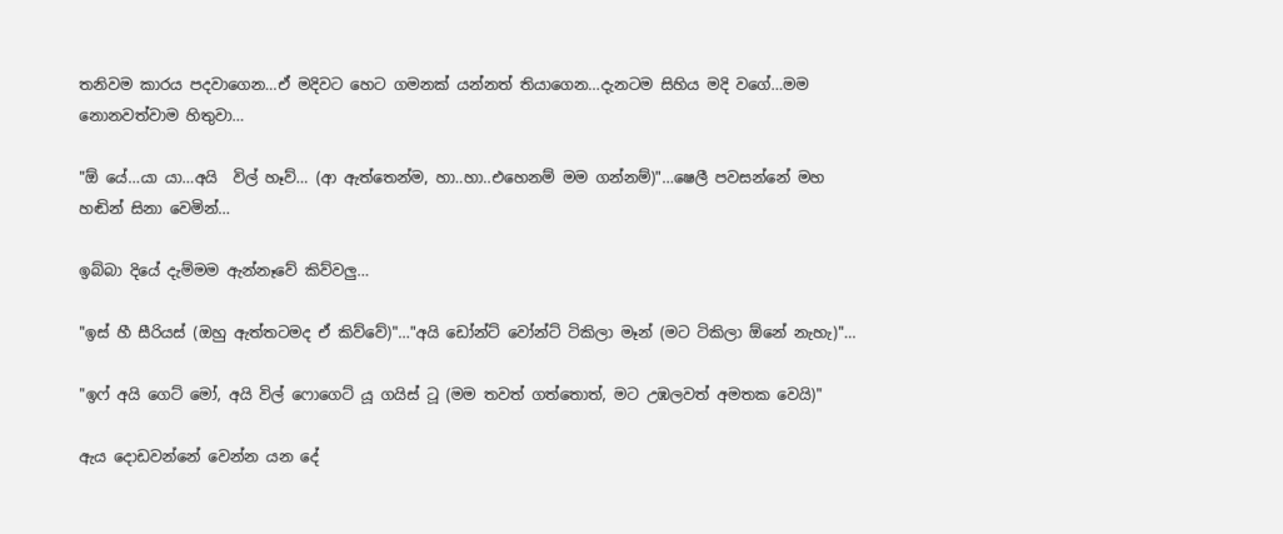තනිවම කාරය පදවාගෙන...ඒ මදිවට හෙට ගමනක් යන්නත් තියාගෙන...දැනටම සිහිය මදි වගේ...මම නොනවත්වාම හිතුවා...

"ඕ යේ...යා යා...අයි  විල් හෑව්... (ආ ඇත්තෙන්ම, හා..හා..එහෙනම් මම ගන්නම්)"...ෂෙලී පවසන්නේ මහ හඬින් සිනා වෙමින්...

ඉබ්බා දියේ දැම්මම ඇන්නෑවේ කිව්වලු...

"ඉස් හී සීරියස් (ඔහු ඇත්තටමද ඒ කිව්වේ)"..."අයි ඩෝන්ට් වෝන්ට් ටිකිලා මෑන් (මට ටිකිලා ඕනේ නැහැ)"...

"ඉෆ් අයි ගෙට් මෝ, අයි විල් ෆොගෙට් යූ ගයිස් ටූ (මම තවත් ගත්තොත්, මට උඹලවත් අමතක වෙයි)"

ඇය දොඩවන්නේ වෙන්න යන දේ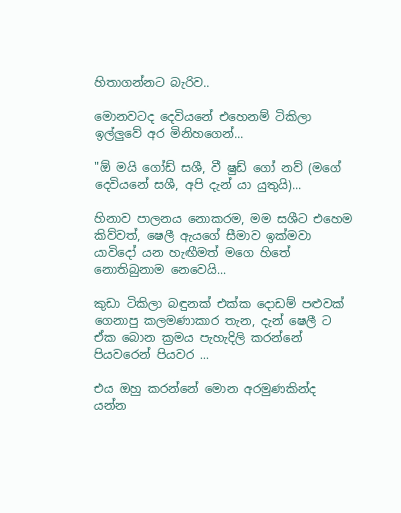හිතාගන්නට බැරිව..

මොනවටද දෙවියනේ එහෙනම් ටිකිලා ඉල්ලුවේ අර මිනිහගෙන්...

"ඕ මයි ගෝඩ් සශී, වී ෂුඩ් ගෝ නව් (මගේ දෙවියනේ සශී, අපි දැන් යා යුතුයි)...

හිනාව පාලනය නොකරම, මම සශීට එහෙම කිව්වත්, ෂෙලී ඇයගේ සීමාව ඉක්මවා යාවිදෝ යන හැඟීමත් මගෙ හිතේ නොතිබුනාම නෙවෙයි...

කුඩා ටිකිලා බඳුනක් එක්ක දොඩම් පළුවක් ගෙනාපු කලමණාකාර තැන, දැන් ෂෙලී ට ඒක බොන ක්‍රමය පැහැදිලි කරන්නේ පියවරෙන් පියවර ...

එය ඔහු කරන්නේ මොන අරමුණකින්ද යන්න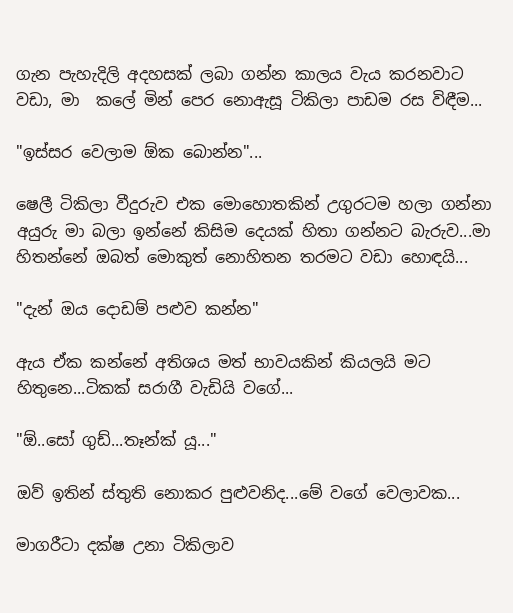ගැන පැහැදිලි අදහසක් ලබා ගන්න කාලය වැය කරනවාට වඩා, මා  කලේ මින් පෙර නොඇසූ ටිකිලා පාඩම රස විඳීම...

"ඉස්සර වෙලාම ඕක බොන්න"...

ෂෙලී ටිකිලා වීදුරුව එක මොහොතකින් උගුරටම හලා ගන්නා අයුරු මා බලා ඉන්නේ කිසිම දෙයක් හිතා ගන්නට බැරුව...මා හිතන්නේ ඔබත් මොකුත් නොහිතන තරමට වඩා හොඳයි...

"දැන් ඔය දොඩම් පළුව කන්න"

ඇය ඒක කන්නේ අතිශය මත් භාවයකින් කියලයි මට හිතුනෙ...ටිකක් සරාගී වැඩියි වගේ...

"ඕ..සෝ ගුඩ්...තෑන්ක් යූ..."

ඔව් ඉතින් ස්තුති නොකර පුළුවනිද...මේ වගේ වෙලාවක...

මාගරීටා දක්ෂ උනා ටිකිලාව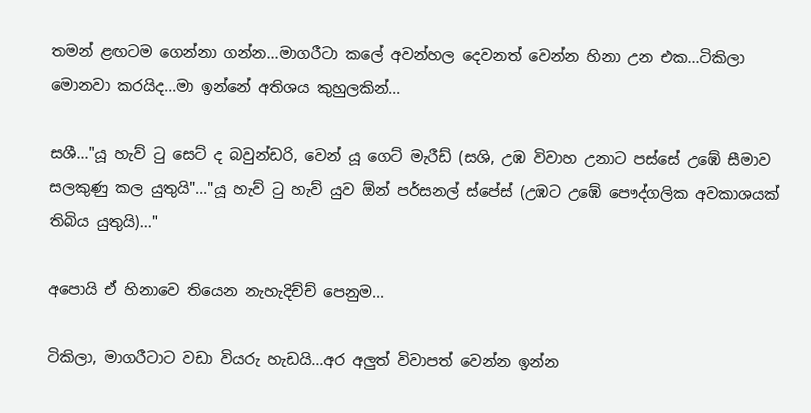තමන් ළඟටම ගෙන්නා ගන්න...මාගරීටා කලේ අවන්හල දෙවනත් වෙන්න හිනා උන එක...ටිකිලා මොනවා කරයිද...මා ඉන්නේ අතිශය කුහුලකින්...

සශී..."යූ හැව් ටු සෙට් ද බවුන්ඩරි, වෙන් යූ ගෙට් මැරීඩ් (සශි, උඹ විවාහ උනාට පස්සේ උඹේ සීමාව සලකුණු කල යුතුයි"..."යූ හැව් ටු හැව් යුව ඕන් පර්සනල් ස්පේස් (උඹට උඹේ පෞද්ගලික අවකාශයක් තිබිය යුතුයි)..."

අපොයි ඒ හිනාවෙ තියෙන නැහැදිච්ච් පෙනුම...

ටිකිලා, මාගරීටාට වඩා වියරු හැඩයි...අර අලුත් විවාපත් වෙන්න ඉන්න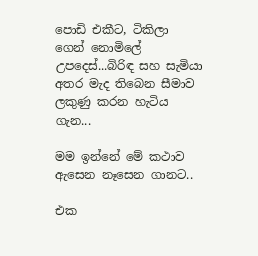පොඩි එකීට, ටිකිලා ගෙන් නොමිලේ උපදෙස්...බිරිඳ සහ සැමියා අතර මැද තිබෙන සීමාව ලකුණු කරන හැටිය ගැන...

මම ඉන්නේ මේ කථාව ඇසෙන නෑසෙන ගානට..

එක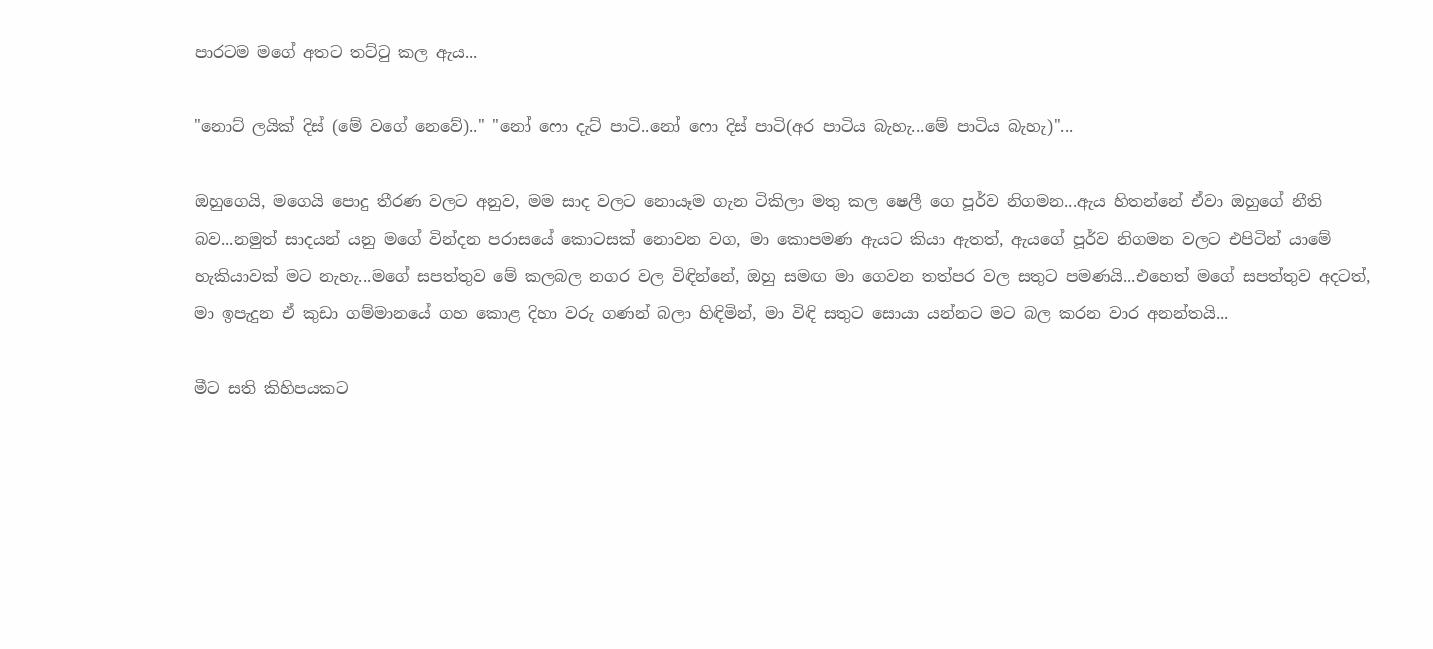පාරටම මගේ අතට තට්ටු කල ඇය...

"නොට් ලයික් දිස් (මේ වගේ නෙවේ).." "නෝ ෆො දැට් පාටි..නෝ ෆො දිස් පාටි(අර පාටිය බැහැ...මේ පාටිය බැහැ)"...

ඔහුගෙයි, මගෙයි පොදු තීරණ වලට අනුව, මම සාද වලට නොයෑම ගැන ටිකිලා මතු කල ෂෙලී ගෙ පූර්ව නිගමන...ඇය හිතන්නේ ඒවා ඔහුගේ නීති බව...නමුත් සාදයන් යනු මගේ වින්දන පරාසයේ කොටසක් නොවන වග, මා කොපමණ ඇයට කියා ඇතත්, ඇයගේ පූර්ව නිගමන වලට එපිටින් යාමේ හැකියාවක් මට නැහැ...මගේ සපත්තුව මේ කලබල නගර වල විඳින්නේ, ඔහු සමඟ මා ගෙවන තත්පර වල සතුට පමණයි...එහෙත් මගේ සපත්තුව අදටත්, මා ඉපැදුන ඒ කුඩා ගම්මානයේ ගහ කොළ දිහා වරු ගණන් බලා හිඳිමින්, මා විඳි සතුට සොයා යන්නට මට බල කරන වාර අනන්තයි...

මීට සති කිහිපයකට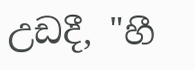උඩදී, "හී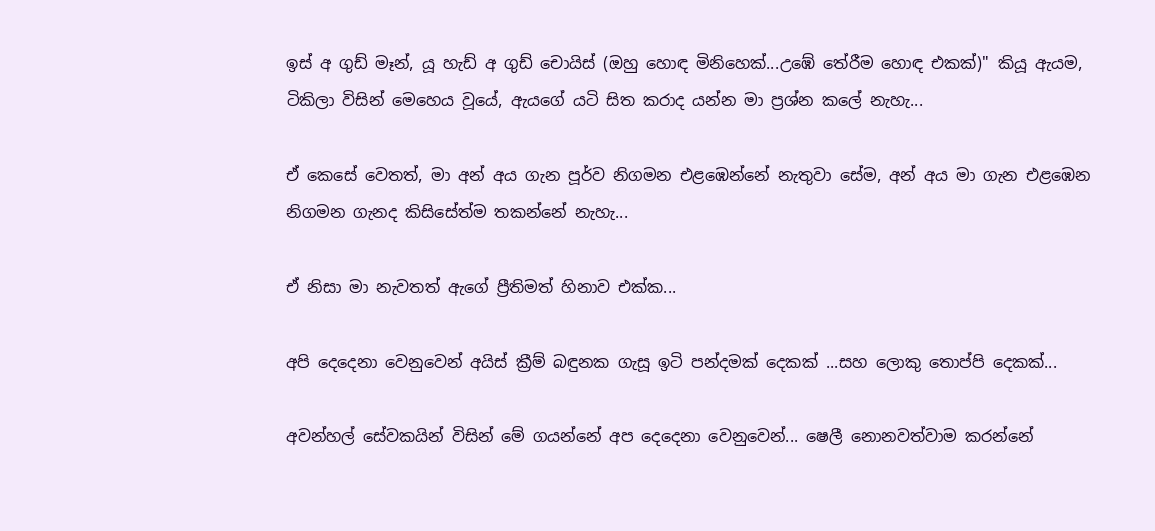ඉස් අ ගුඩ් මෑන්, යූ හැඩ් අ ගුඩ් චොයිස් (ඔහු හොඳ මිනිහෙක්...උඹේ තේරීම හොඳ එකක්)" කියූ ඇයම, ටිකිලා විසින් මෙහෙය වූයේ, ඇයගේ යටි සිත කරාද යන්න මා ප්‍රශ්න කලේ නැහැ...

ඒ කෙසේ වෙතත්, මා අන් අය ගැන පූර්ව නිගමන එළඹෙන්නේ නැතුවා සේම, අන් අය මා ගැන එළඹෙන නිගමන ගැනද කිසිසේත්ම තකන්නේ නැහැ...

ඒ නිසා මා නැවතත් ඇගේ ප්‍රීතිමත් හිනාව එක්ක...

අපි දෙදෙනා වෙනුවෙන් අයිස් ක්‍රීම් බඳුනක ගැසූ ඉටි පන්දමක් දෙකක් ...සහ ලොකු තොප්පි දෙකක්...

අවන්හල් සේවකයින් විසින් මේ ගයන්නේ අප දෙදෙනා වෙනුවෙන්... ෂෙලී නොනවත්වාම කරන්නේ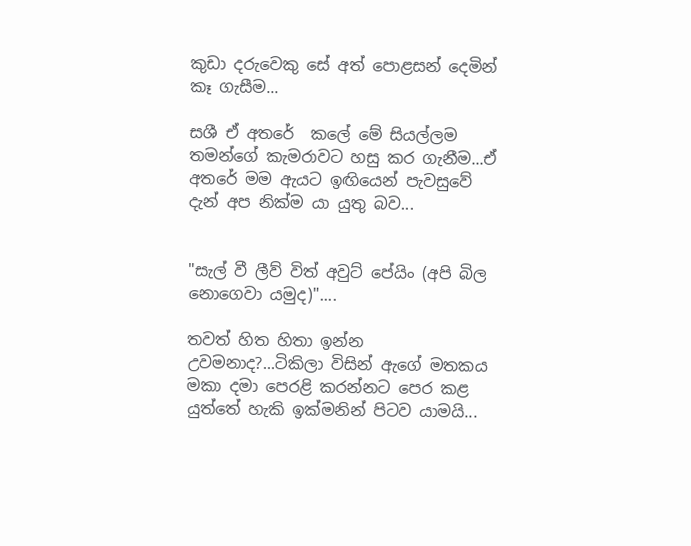කුඩා දරුවෙකු සේ අත් පොළසන් දෙමින් කෑ ගැසීම...

සශී ඒ අතරේ  කලේ මේ සියල්ලම තමන්ගේ කැමරාවට හසු කර ගැනීම...ඒ අතරේ මම ඇයට ඉඟියෙන් පැවසුවේ දැන් අප නික්ම යා යුතු බව...


"සැල් වී ලීව් විත් අවුට් පේයිං (අපි බිල නොගෙවා යමුද)"....

තවත් හිත හිතා ඉන්න උවමනාද?...ටිකිලා විසින් ඇගේ මතකය මකා දමා පෙරළි කරන්නට පෙර කළ යුත්තේ හැකි ඉක්මනින් පිටව යාමයි...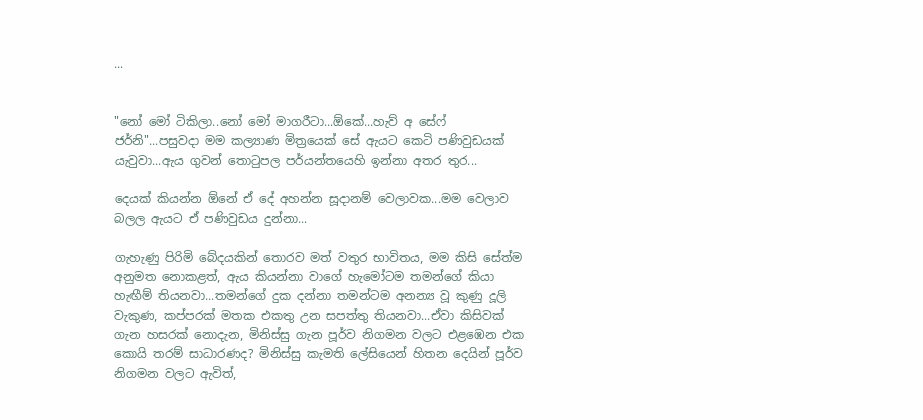...


"නෝ මෝ ටිකිලා..නෝ මෝ මාගරීටා...ඕකේ...හැව් අ සේෆ් ජර්නි"...පසුවදා මම කල්‍යාණ මිත්‍රයෙක් සේ ඇයට කෙටි පණිවුඩයක් යැවුවා...ඇය ගුවන් තොටුපල පර්යන්තයෙහි ඉන්නා අතර තුර...

දෙයක් කියන්න ඕනේ ඒ දේ අහන්න සූදානම් වෙලාවක...මම වෙලාව බලල ඇයට ඒ පණිවුඩය දුන්නා...

ගැහැණු පිරිමි බේදයකින් තොරව මත් වතුර භාවිතය, මම කිසි සේත්ම අනුමත නොකළත්, ඇය කියන්නා වාගේ හැමෝටම තමන්ගේ කියා හැඟීම් තියනවා...තමන්ගේ දුක දන්නා තමන්ටම අනන්‍ය වූ කුණු දූලි වැකුණ, කප්පරක් මතක එකතු උන සපත්තු තියනවා...ඒවා කිසිවක් ගැන හසරක් නොදැන, මිනිස්සු ගැන පූර්ව නිගමන වලට එළඹෙන එක කොයි තරම් සාධාරණද? මිනිස්සු කැමති ලේසියෙන් හිතන දෙයින් පූර්ව නිගමන වලට ඇවිත්,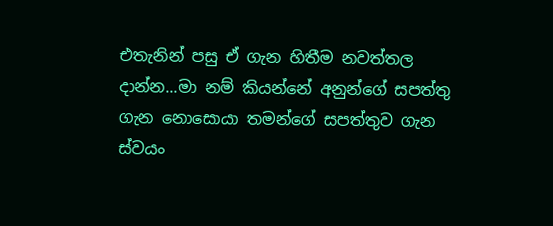එතැනින් පසු ඒ ගැන හිතීම නවත්තල දාන්න...මා නම් කියන්නේ අනුන්ගේ සපත්තු ගැන නොසොයා තමන්ගේ සපත්තුව ගැන ස්වයං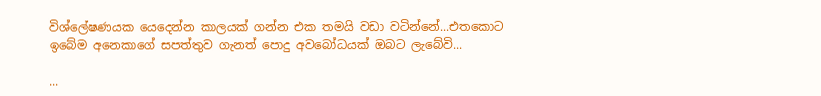විශ්ලේෂණයක යෙදෙන්න කාලයක් ගන්න එක තමයි වඩා වටින්නේ...එතකොට ඉබේම අනෙකාගේ සපත්තුව ගැනත් පොදු අවබෝධයක් ඔබට ලැබේවි...

...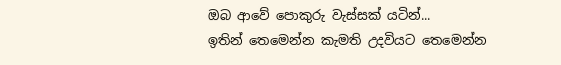ඔබ ආවේ පොකුරු වැස්සක් යටින්...
ඉතින් තෙමෙන්න කැමති උදවියට තෙමෙන්න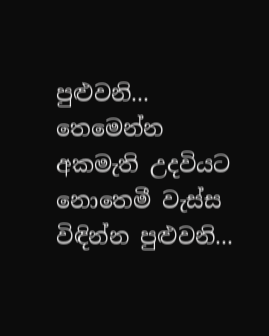පුළුවනි...
තෙමෙන්න අකමැති උදවියට නොතෙමී වැස්ස විඳින්න පුළුවනි...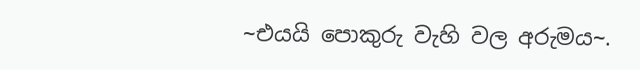~එයයි පොකුරු වැහි වල අරුමය~.